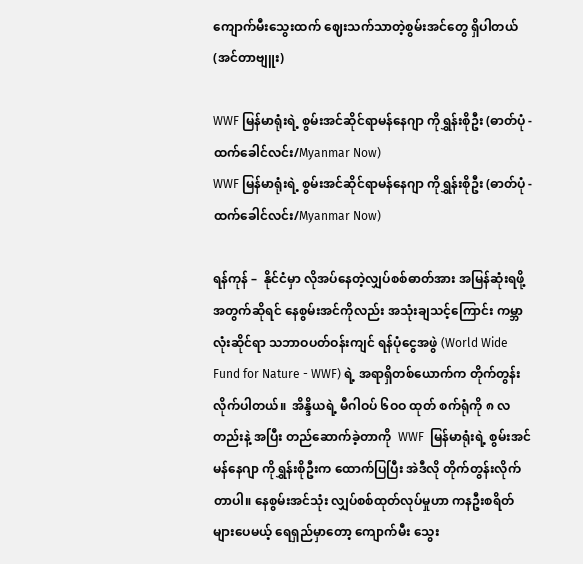ကျောက်မီးသွေးထက် ဈေးသက်သာတဲ့စွမ်းအင်တွေ ရှိပါတယ် (အင်တာဗျူး)

WWF မြန်မာရုံးရဲ့ စွမ်းအင်ဆိုင်ရာမန်နေဂျာ ကိုရွှန်းစိုဦး (ဓာတ်ပုံ - ထက်ခေါင်လင်း/Myanmar Now)
WWF မြန်မာရုံးရဲ့ စွမ်းအင်ဆိုင်ရာမန်နေဂျာ ကိုရွှန်းစိုဦး (ဓာတ်ပုံ - ထက်ခေါင်လင်း/Myanmar Now)

ရန်ကုန် –  နိုင်ငံမှာ လိုအပ်နေတဲ့လျှပ်စစ်ဓာတ်အား အမြန်ဆုံးရဖို့အတွက်ဆိုရင် နေစွမ်းအင်ကိုလည်း အသုံးချသင့်ကြောင်း ကမ္ဘာလုံးဆိုင်ရာ သဘာဝပတ်ဝန်းကျင် ရန်ပုံငွေအဖွဲ (World Wide Fund for Nature - WWF) ရဲ့ အရာရှိတစ်ယောက်က တိုက်တွန်းလိုက်ပါတယ်။  အိန္ဒိယရဲ့ မီဂါဝပ် ၆ဝဝ ထုတ် စက်ရုံကို ၈ လတည်းနဲ့ အပြီး တည်ဆောက်ခဲ့တာကို  WWF  မြန်မာရုံးရဲ့ စွမ်းအင်မန်နေဂျာ ကိုရွှန်းစိုဦးက ထောက်ပြပြီး အဲဒီလို တိုက်တွန်းလိုက်တာပါ။ နေစွမ်းအင်သုံး လျှပ်စစ်ထုတ်လုပ်မှုဟာ ကနဦးစရိတ် များပေမယ့် ရေရှည်မှာတော့ ကျောက်မီး သွေး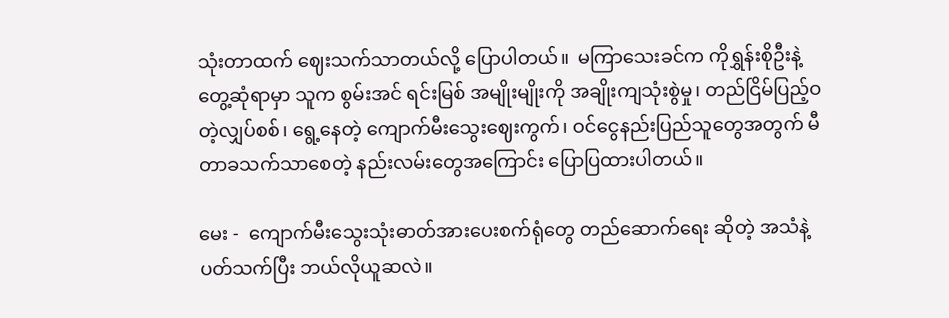သုံးတာထက် ဈေးသက်သာတယ်လို့ ပြောပါတယ်။  မကြာသေးခင်က ကိုရွှန်းစိုဦးနဲ့ တွေ့ဆုံရာမှာ သူက စွမ်းအင် ရင်းမြစ် အမျိုးမျိုးကို အချိုးကျသုံးစွဲမှု၊ တည်ငြိမ်ပြည့်ဝတဲ့လျှပ်စစ်၊ ရွေ့နေတဲ့ ကျောက်မီးသွေးဈေးကွက်၊ ဝင်ငွေနည်းပြည်သူတွေအတွက် မီတာခသက်သာစေတဲ့ နည်းလမ်းတွေအကြောင်း ပြောပြထားပါတယ်။

မေး -  ကျောက်မီးသွေးသုံးဓာတ်အားပေးစက်ရုံတွေ တည်ဆောက်ရေး ဆိုတဲ့ အသံနဲ့ ပတ်သက်ပြီး ဘယ်လိုယူဆလဲ။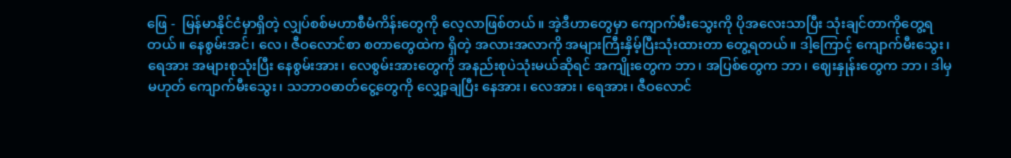ဖြေ -  မြန်မာနိုင်ငံမှာရှိတဲ့ လျှပ်စစ်မဟာစီမံကိန်းတွေကို လေ့လာဖြစ်တယ်။ အဲ့ဒီဟာတွေမှာ ကျောက်မီးသွေးကို ပိုအလေးသာပြီး သုံးချင်တာကိုတွေ့ရတယ်။ နေစွမ်းအင်၊ လေ၊ ဇီဝလောင်စာ စတာတွေထဲက ရှိတဲ့ အလားအလာကို အများကြီးနှိမ့်ပြီးသုံးထားတာ တွေ့ရတယ်။ ဒါ့ကြောင့် ကျောက်မီးသွေး၊ ရေအား အများစုသုံးပြီး နေစွမ်းအား၊ လေစွမ်းအားတွေကို အနည်းစုပဲသုံးမယ်ဆိုရင် အကျိုးတွေက ဘာ၊ အပြစ်တွေက ဘာ၊ ဈေးနှုန်းတွေက ဘာ၊ ဒါမှမဟုတ် ကျောက်မီးသွေး၊ သဘာဝဓာတ်ငွေ့တွေကို လျှော့ချပြီး နေအား၊ လေအား၊ ရေအား၊ ဇီဝလောင်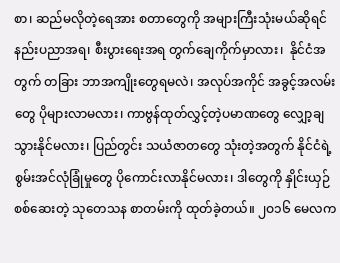စာ၊ ဆည်မလိုတဲ့ရေအား စတာတွေကို အများကြီးသုံးမယ်ဆိုရင် နည်းပညာအရ၊ စီးပွားရေးအရ တွက်ချေကိုက်မှာလား၊  နိုင်ငံအတွက် တခြား ဘာအကျိုးတွေရမလဲ၊ အလုပ်အကိုင် အခွင့်အလမ်းတွေ ပိုများလာမလား၊ ကာဗွန်ထုတ်လွှင့်တဲ့ပမာဏတွေ လျှော့ချသွားနိုင်မလား၊ ပြည်တွင်း သယံဇာတတွေ သုံးတဲ့အတွက် နိုင်ငံရဲ့ စွမ်းအင်လုံခြုံမှုတွေ ပိုကောင်းလာနိုင်မလား၊ ဒါတွေကို နှိုင်းယှဉ် စစ်ဆေးတဲ့ သုတေသန စာတမ်းကို ထုတ်ခဲ့တယ်။ ၂ဝ၁၆ မေလက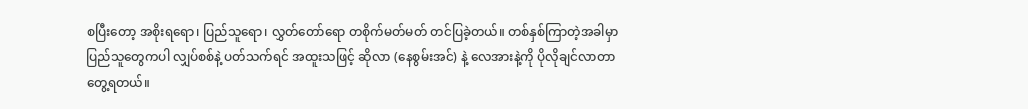စပြီးတော့ အစိုးရရော၊ ပြည်သူရော၊ လွှတ်တော်ရော တစိုက်မတ်မတ် တင်ပြခဲ့တယ်။ တစ်နှစ်ကြာတဲ့အခါမှာ ပြည်သူတွေကပါ လျှပ်စစ်နဲ့ ပတ်သက်ရင် အထူးသဖြင့် ဆိုလာ (နေစွမ်းအင်) နဲ့ လေအားနဲ့ကို ပိုလိုချင်လာတာ တွေ့ရတယ်။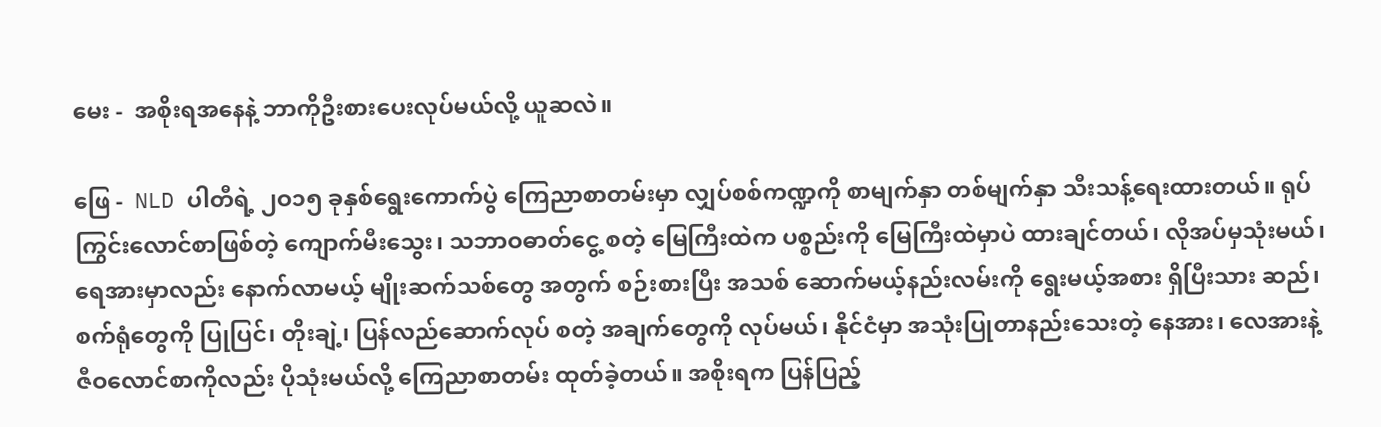မေး -  အစိုးရအနေနဲ့ ဘာကိုဦးစားပေးလုပ်မယ်လို့ ယူဆလဲ။

ဖြေ -  NLD ပါတီရဲ့ ၂ဝ၁၅ ခုနှစ်ရွေးကောက်ပွဲ ကြေညာစာတမ်းမှာ လျှပ်စစ်ကဏ္ဍကို စာမျက်နှာ တစ်မျက်နှာ သီးသန့်ရေးထားတယ်။ ရုပ်ကြွင်းလောင်စာဖြစ်တဲ့ ကျောက်မီးသွေး၊ သဘာဝဓာတ်ငွေ့ စတဲ့ မြေကြီးထဲက ပစ္စည်းကို မြေကြီးထဲမှာပဲ ထားချင်တယ်၊ လိုအပ်မှသုံးမယ်၊ ရေအားမှာလည်း နောက်လာမယ့် မျိုးဆက်သစ်တွေ အတွက် စဉ်းစားပြီး အသစ် ဆောက်မယ့်နည်းလမ်းကို ရွေးမယ့်အစား ရှိပြီးသား ဆည်၊ စက်ရုံတွေကို ပြုပြင်၊ တိုးချဲ့၊ ပြန်လည်ဆောက်လုပ် စတဲ့ အချက်တွေကို လုပ်မယ်၊ နိုင်ငံမှာ အသုံးပြုတာနည်းသေးတဲ့ နေအား၊ လေအားနဲ့ ဇီဝလောင်စာကိုလည်း ပိုသုံးမယ်လို့ ကြေညာစာတမ်း ထုတ်ခဲ့တယ်။ အစိုးရက ပြန်ပြည့်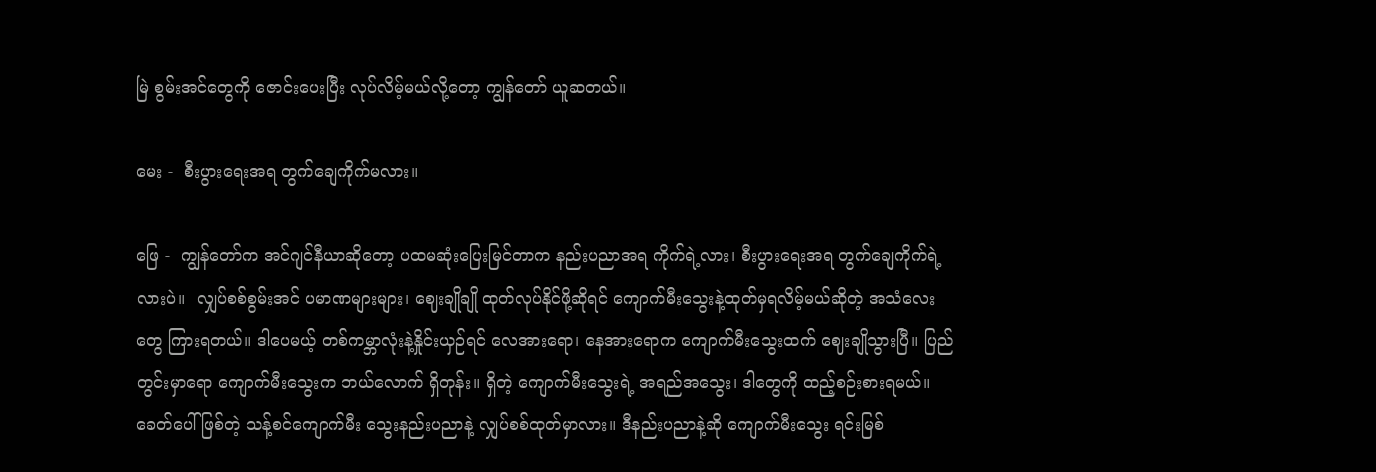မြဲ စွမ်းအင်တွေကို ဇောင်းပေးပြီး လုပ်လိမ့်မယ်လို့တော့ ကျွန်တော် ယူဆတယ်။

မေး -  စီးပွားရေးအရ တွက်ချေကိုက်မလား။

ဖြေ -  ကျွန်တော်က အင်ဂျင်နီယာဆိုတော့ ပထမဆုံးပြေးမြင်တာက နည်းပညာအရ ကိုက်ရဲ့လား၊ စီးပွားရေးအရ တွက်ချေကိုက်ရဲ့လားပဲ။  လျှပ်စစ်စွမ်းအင် ပမာဏများများ၊ ဈေးချိုချို ထုတ်လုပ်နိုင်ဖို့ဆိုရင် ကျောက်မီးသွေးနဲ့ထုတ်မှရလိမ့်မယ်ဆိုတဲ့ အသံလေးတွေ ကြားရတယ်။ ဒါပေမယ့် တစ်ကမ္ဘာလုံးနဲ့နှိုင်းယှဉ်ရင် လေအားရော၊ နေအားရောက ကျောက်မီးသွေးထက် ဈေးချိုသွားပြီ။ ပြည်တွင်းမှာရော ကျောက်မီးသွေးက ဘယ်လောက် ရှိတုန်း။ ရှိတဲ့ ကျောက်မီးသွေးရဲ့ အရည်အသွေး၊ ဒါတွေကို ထည့်စဉ်းစားရမယ်။ ခေတ်ပေါ်ဖြစ်တဲ့ သန့်စင်ကျောက်မီး သွေးနည်းပညာနဲ့ လျှပ်စစ်ထုတ်မှာလား။ ဒီနည်းပညာနဲ့ဆို ကျောက်မီးသွေး ရင်းမြစ်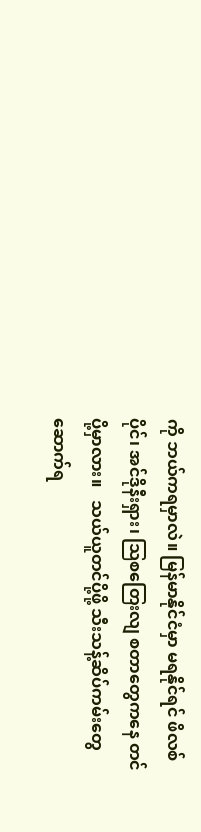ကို ဘယ်ကရမှာလဲ။ မြန်မာနိုင်ငံမှာ မရနိုင်ရင် ဖိလစ်ပိုင်၊ အင်ဒိုနီးရှား၊ သြစတြေးလျ စတာတွေကနေ တင်ပို့မှာလား။   သယ်ယူတင်ပို့ဖို့ သီးသန့်ဆိပ်ကမ်းတွေ ဆောက်ရ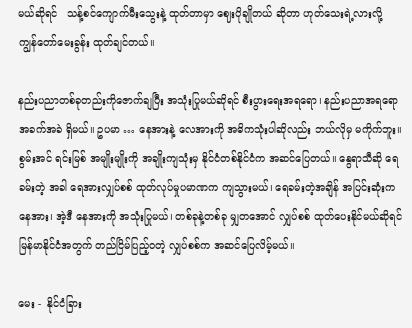မယ်ဆိုရင်   သန့်စင်ကျောက်မီးသွေးနဲ့ ထုတ်တာမှာ ဈေးပိုချိုတယ် ဆိုတာ ဟုတ်သေးရဲ့လားလို့ ကျွန်တော်မေးခွန်း ထုတ်ချင်တယ်။

နည်းပညာတစ်ခုတည်းကိုဇောက်ချပြီး အသုံးပြုမယ်ဆိုရင် စီးပွားရေးအရရော၊ နည်းပညာအရရော အခက်အခဲ ရှိမယ်။ ဥပမာ … နေအားနဲ့ လေအားကို အဓိကသုံးပါဆိုလည်း ဘယ်လိုမှ မကိုက်ဘူး။  စွမ်းအင် ရင်းမြစ် အမျိုးမျိုးကို အချိုးကျသုံးမှ နိုင်ငံတစ်နိုင်ငံက အဆင်ပြေတယ်။ နွေရာသီဆို ရေခမ်းတဲ့ အခါ ရေအားလျှပ်စစ် ထုတ်လုပ်မှုပမာဏက ကျသွားမယ်၊ ရေခမ်းတဲ့အချိန် အပြင်းဆုံးက နေအား၊ အဲ့ဒီ နေအားကို အသုံးပြုမယ်၊ တစ်ခုနဲ့တစ်ခု မျှတအောင် လျှပ်စစ် ထုတ်ပေးနိုင်မယ်ဆိုရင် မြန်မာနိုင်ငံအတွက် တည်ငြိမ်ပြည့်ဝတဲ့ လျှပ်စစ်က အဆင်ပြေလိမ့်မယ်။

မေး -  နိုင်ငံခြား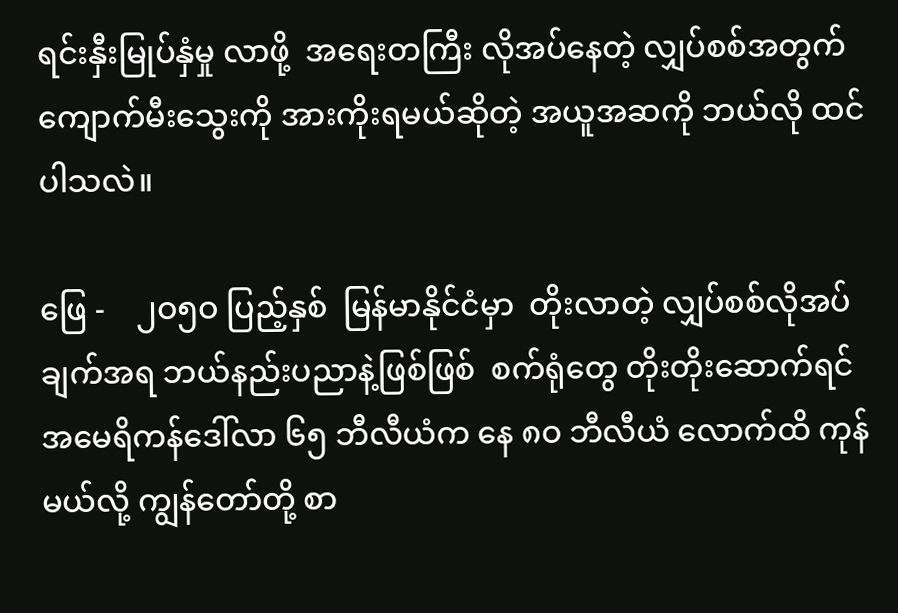ရင်းနှီးမြုပ်နှံမှု လာဖို့  အရေးတကြီး လိုအပ်နေတဲ့ လျှပ်စစ်အတွက် ကျောက်မီးသွေးကို အားကိုးရမယ်ဆိုတဲ့ အယူအဆကို ဘယ်လို ထင်ပါသလဲ။

ဖြေ -    ၂ဝ၅ဝ ပြည့်နှစ်  မြန်မာနိုင်ငံမှာ  တိုးလာတဲ့ လျှပ်စစ်လိုအပ်ချက်အရ ဘယ်နည်းပညာနဲ့ဖြစ်ဖြစ်  စက်ရုံတွေ တိုးတိုးဆောက်ရင် အမေရိကန်ဒေါ်လာ ၆၅ ဘီလီယံက နေ ၈ဝ ဘီလီယံ လောက်ထိ ကုန်မယ်လို့ ကျွန်တော်တို့ စာ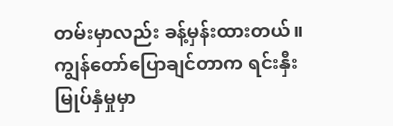တမ်းမှာလည်း ခန့်မှန်းထားတယ်။   ကျွန်တော်ပြောချင်တာက ရင်းနှီးမြုပ်နှံမှုမှာ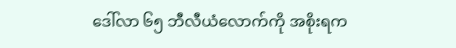ဒေါ်လာ ၆၅ ဘီလီယံလောက်ကို အစိုးရက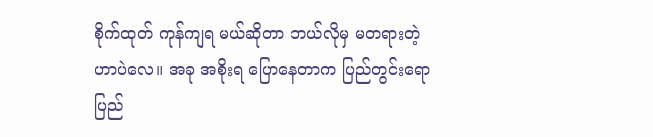စိုက်ထုတ် ကုန်ကျရ မယ်ဆိုတာ ဘယ်လိုမှ မတရားတဲ့ဟာပဲလေ။ အခု အစိုးရ ပြောနေတာက ပြည်တွင်းရော ပြည်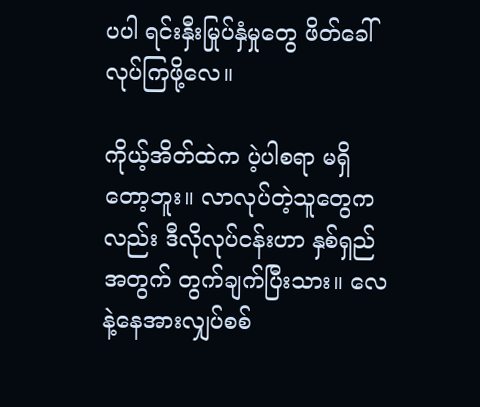ပပါ ရင်းနှီးမြုပ်နှံမှုတွေ ဖိတ်ခေါ် လုပ်ကြဖို့လေ။

ကိုယ့်အိတ်ထဲက ပဲ့ပါစရာ မရှိတော့ဘူး။ လာလုပ်တဲ့သူတွေကလည်း ဒီလိုလုပ်ငန်းဟာ နှစ်ရှည်အတွက် တွက်ချက်ပြီးသား။ လေနဲ့နေအားလျှပ်စစ်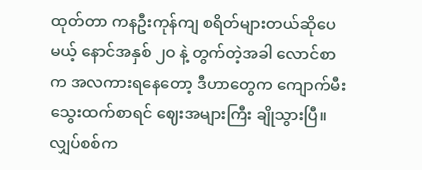ထုတ်တာ ကနဦးကုန်ကျ စရိတ်များတယ်ဆိုပေမယ့် နောင်အနှစ် ၂ဝ နဲ့ တွက်တဲ့အခါ လောင်စာက အလကားရနေတော့ ဒီဟာတွေက ကျောက်မီးသွေးထက်စာရင် ဈေးအများကြီး ချိုသွားပြီ။ လျှပ်စစ်က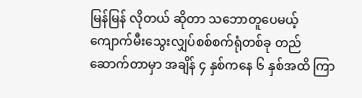မြန်မြန် လိုတယ် ဆိုတာ သဘောတူပေမယ့် ကျောက်မီးသွေးလျှပ်စစ်စက်ရုံတစ်ခု တည်ဆောက်တာမှာ အချိန် ၄ နှစ်ကနေ ၆ နှစ်အထိ ကြာ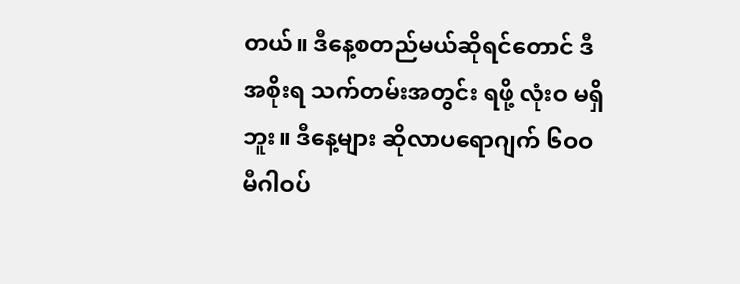တယ်။ ဒီနေ့စတည်မယ်ဆိုရင်တောင် ဒီအစိုးရ သက်တမ်းအတွင်း ရဖို့ လုံးဝ မရှိဘူး။ ဒီနေ့များ ဆိုလာပရောဂျက် ၆ဝဝ မီဂါဝပ်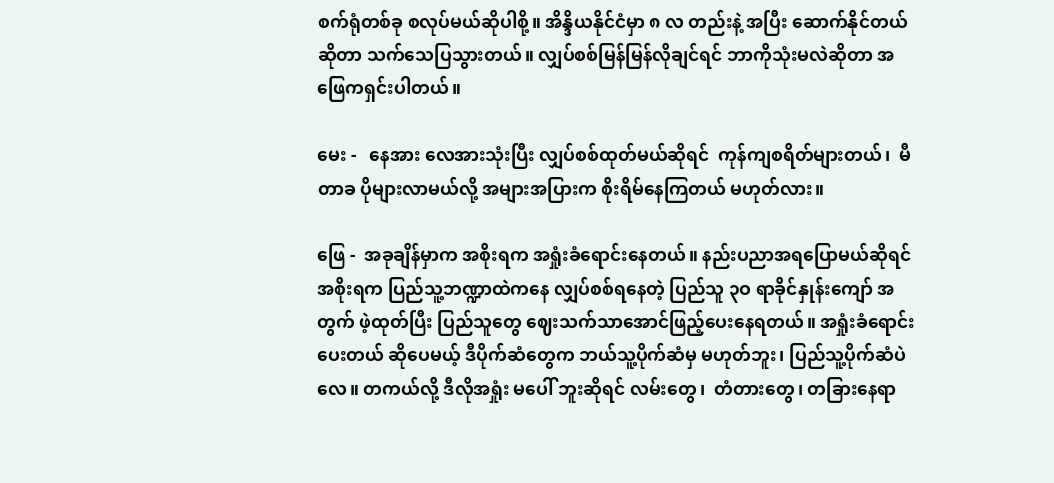စက်ရုံတစ်ခု စလုပ်မယ်ဆိုပါစို့။ အိန္ဒိယနိုင်ငံမှာ ၈ လ တည်းနဲ့ အပြီး ဆောက်နိုင်တယ်ဆိုတာ သက်သေပြသွားတယ်။ လျှပ်စစ်မြန်မြန်လိုချင်ရင် ဘာကိုသုံးမလဲဆိုတာ အဖြေကရှင်းပါတယ်။

မေး -   နေအား လေအားသုံးပြီး လျှပ်စစ်ထုတ်မယ်ဆိုရင်  ကုန်ကျစရိတ်များတယ်၊  မီတာခ ပိုများလာမယ်လို့ အများအပြားက စိုးရိမ်နေကြတယ် မဟုတ်လား။

ဖြေ -  အခုချိန်မှာက အစိုးရက အရှုံးခံရောင်းနေတယ်။ နည်းပညာအရပြောမယ်ဆိုရင် အစိုးရက ပြည်သူ့ဘဏ္ဍာထဲကနေ လျှပ်စစ်ရနေတဲ့ ပြည်သူ ၃ဝ ရာခိုင်နှုန်းကျော် အတွက် ဖဲ့ထုတ်ပြီး ပြည်သူတွေ ဈေးသက်သာအောင်ဖြည့်ပေးနေရတယ်။ အရှုံးခံရောင်းပေးတယ် ဆိုပေမယ့် ဒီပိုက်ဆံတွေက ဘယ်သူ့ပိုက်ဆံမှ မဟုတ်ဘူး၊ ပြည်သူ့ပိုက်ဆံပဲလေ။ တကယ်လို့ ဒီလိုအရှုံး မပေါ် ဘူးဆိုရင် လမ်းတွေ၊  တံတားတွေ၊ တခြားနေရာ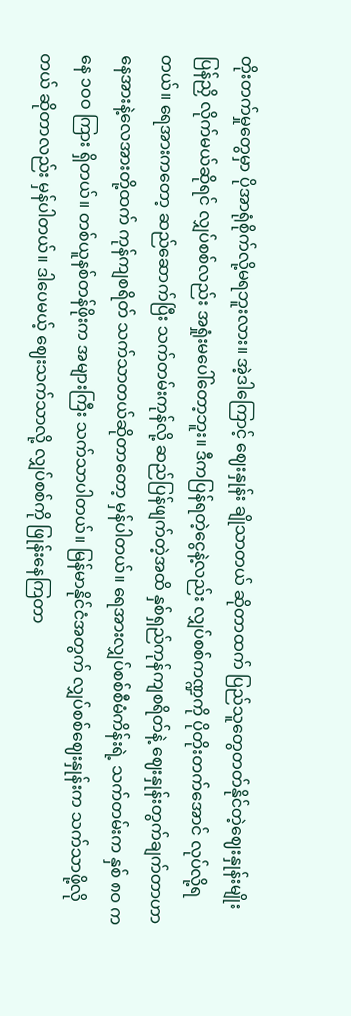တိုးတက်မှုတွေမှာ ပိုအာရုံစိုက်လို့မရဘူးလား။ အဲ့ဒါကြောင့် ဈေးနှုန်း ချိုသာတယ် ဆိုတာထက် ပြည်သူတွေတတ်နိုင်တဲ့ဈေးနှုန်းမျိုး ပြန်ညှိ လိုက်မယ်ဆိုရင် လျှပ်စစ်လည်း အရှုံးမပေါ်တော့ဘူး။ ဒီကပြန်ရတဲ့ငွေနဲ့လည်း လျှပ်စစ်ကဏ္ဍကို ပိုတိုးတက်အောင် လုပ်လို့ရတယ်။ ရေအားကတော့ ဆည်ဆောက်ပြီး သက်တမ်းကုန်လို့ ဆည်ပြန်ဖျက်တဲ့အထိ နှစ်ရှည်ကုန်ကျစရိတ်နဲ့ ဈေးနှုန်းတွက်ချက်တာဟာ နေအားနဲ့လေအားတို့ထက် ကုန်ကျစရိတ် သက်သာတယ်ဆိုတာတော့ မှန်ပါတယ်။ ရေအားလျှပ်စစ်စီမံကိန်းရဲ့ သက်တမ်းက နှစ် ၈ဝ ကနေ ၁ဝဝ ကြား ရှိတယ်။ တစ်ယူနစ်တန်ဖိုးက အများကြီး သက်သာပါတယ်။ မြန်မာနိုင်ငံအတွက် လျှပ်စစ်ဈေးနှုန်းက သက်သာဖို့လိုတယ် ဆိုတာလည်း မှန်ပါတယ်။ ဒါပေမယ့် ဈေးသက်သာလို့ လျှပ်စစ်ကို ဖြုန်းနေကြတာ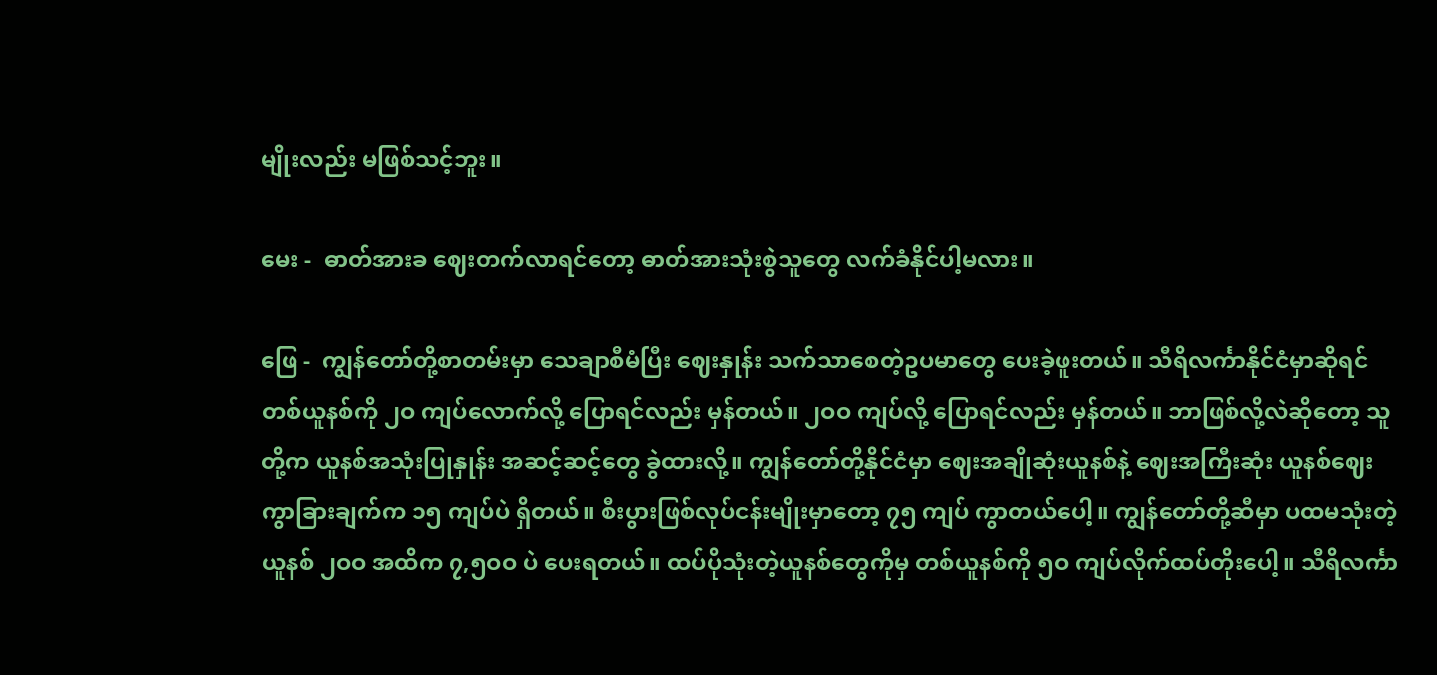မျိုးလည်း မဖြစ်သင့်ဘူး။

မေး -  ဓာတ်အားခ ဈေးတက်လာရင်တော့ ဓာတ်အားသုံးစွဲသူတွေ လက်ခံနိုင်ပါ့မလား။

ဖြေ -  ကျွန်တော်တို့စာတမ်းမှာ သေချာစီမံပြီး ဈေးနှုန်း သက်သာစေတဲ့ဥပမာတွေ ပေးခဲ့ဖူးတယ်။ သီရိလင်္ကာနိုင်ငံမှာဆိုရင်  တစ်ယူနစ်ကို ၂ဝ ကျပ်လောက်လို့ ပြောရင်လည်း မှန်တယ်။ ၂ဝဝ ကျပ်လို့ ပြောရင်လည်း မှန်တယ်။ ဘာဖြစ်လို့လဲဆိုတော့ သူတို့က ယူနစ်အသုံးပြုနှုန်း အဆင့်ဆင့်တွေ ခွဲထားလို့။ ကျွန်တော်တို့နိုင်ငံမှာ ဈေးအချိုဆုံးယူနစ်နဲ့ ဈေးအကြီးဆုံး ယူနစ်ဈေး ကွာခြားချက်က ၁၅ ကျပ်ပဲ ရှိတယ်။ စီးပွားဖြစ်လုပ်ငန်းမျိုးမှာတော့ ၇၅ ကျပ် ကွာတယ်ပေါ့။ ကျွန်တော်တို့ဆီမှာ ပထမသုံးတဲ့ ယူနစ် ၂ဝဝ အထိက ၇,၅ဝဝ ပဲ ပေးရတယ်။ ထပ်ပိုသုံးတဲ့ယူနစ်တွေကိုမှ တစ်ယူနစ်ကို ၅ဝ ကျပ်လိုက်ထပ်တိုးပေါ့။ သီရိလင်္ကာ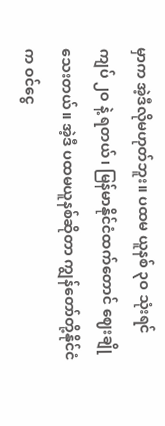မှာက အဲ့ဒီလိုမဟုတ်ဘူး။ ပထမ ယူနစ် ၃ဝ သုံးရင် ကျပ် ၂ဝ နဲ့ ရတယ်၊ မြန်မာနိုင်ငံထက်တောင် ဈေးချို သေးတယ်။ အဲ့ဒီ ပထမယူနစ်ဆိုတာ ကျွန်တော်တို့နိုင်ငံက ဝင်ငွေ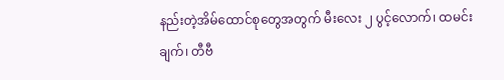နည်းတဲ့အိမ်ထောင်စုတွေအတွက် မီးလေး ၂ ပွင့်လောက်၊ ထမင်းချက်၊ တီဗီ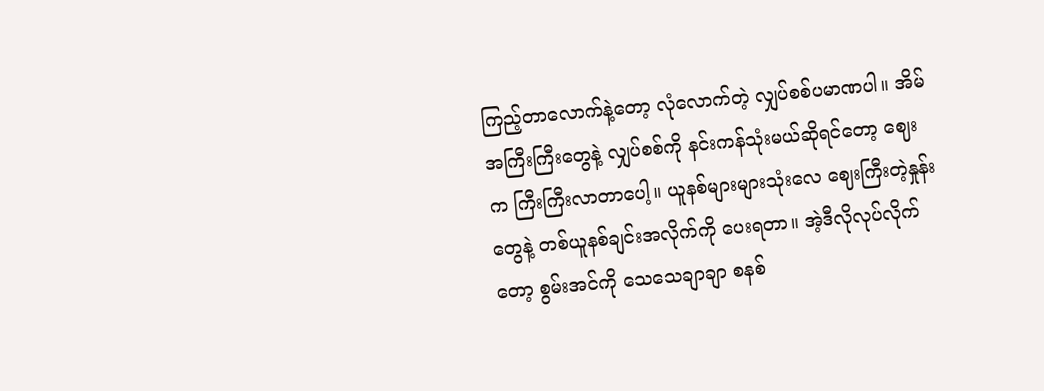ကြည့်တာလောက်နဲ့တော့ လုံလောက်တဲ့ လျှပ်စစ်ပမာဏပါ။ အိမ်အကြီးကြီးတွေနဲ့ လျှပ်စစ်ကို နင်းကန်သုံးမယ်ဆိုရင်တော့ ဈေးက ကြီးကြီးလာတာပေါ့။ ယူနစ်များများသုံးလေ ဈေးကြီးတဲ့နှုန်းတွေနဲ့ တစ်ယူနစ်ချင်းအလိုက်ကို ပေးရတာ။ အဲ့ဒီလိုလုပ်လိုက်တော့ စွမ်းအင်ကို သေသေချာချာ စနစ်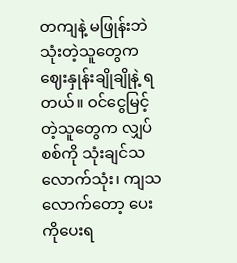တကျနဲ့ မဖြုန်းဘဲသုံးတဲ့သူတွေက ဈေးနှုန်းချိုချိုနဲ့ ရတယ်။ ဝင်ငွေမြင့်တဲ့သူတွေက လျှပ်စစ်ကို သုံးချင်သလောက်သုံး၊ ကျသလောက်တော့ ပေးကိုပေးရ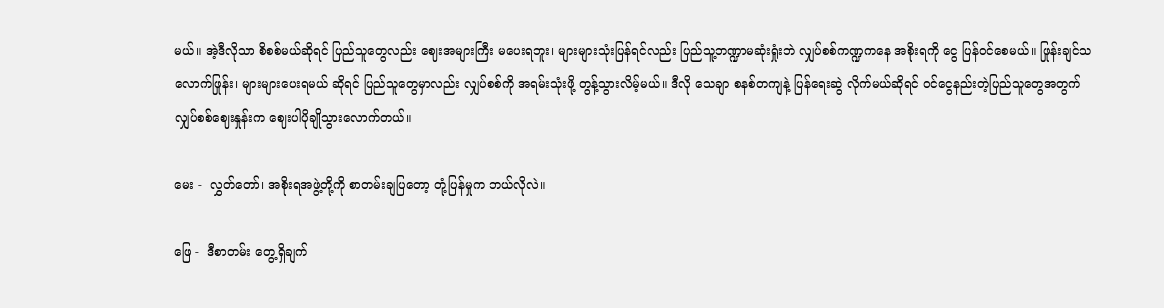မယ်။ အဲ့ဒီလိုသာ စိစစ်မယ်ဆိုရင် ပြည်သူတွေလည်း ဈေးအများကြီး မပေးရဘူး၊ များများသုံးပြန်ရင်လည်း ပြည်သူ့ဘဏ္ဍာမဆုံးရှုံးဘဲ လျှပ်စစ်ကဏ္ဍကနေ အစိုးရကို ငွေ ပြန်ဝင်စေမယ်။ ဖြုန်းချင်သလောက်ဖြုန်း၊ များများပေးရမယ် ဆိုရင် ပြည်သူတွေမှာလည်း လျှပ်စစ်ကို အရမ်းသုံးဖို့ တွန့်သွားလိမ့်မယ်။ ဒီလို သေချာ စနစ်တကျနဲ့ ပြန်ရေးဆွဲ လိုက်မယ်ဆိုရင် ဝင်ငွေနည်းတဲ့ပြည်သူတွေအတွက် လျှပ်စစ်ဈေးနှုန်းက ဈေးပါပိုချိုသွားလောက်တယ်။

မေး -  လွှတ်တော်၊ အစိုးရအဖွဲ့တို့ကို စာတမ်းချပြတော့ တုံ့ပြန်မှုက ဘယ်လိုလဲ။

ဖြေ -  ဒီစာတမ်း တွေ့ရှိချက်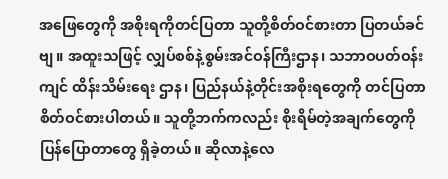အဖြေတွေကို အစိုးရကိုတင်ပြတာ သူတို့စိတ်ဝင်စားတာ ပြတယ်ခင်ဗျ။ အထူးသဖြင့် လျှပ်စစ်နဲ့စွမ်းအင်ဝန်ကြီးဌာန၊ သဘာဝပတ်ဝန်းကျင် ထိန်းသိမ်းရေး ဌာန၊ ပြည်နယ်နဲ့တိုင်းအစိုးရတွေကို တင်ပြတာ စိတ်ဝင်စားပါတယ်။ သူတို့ဘက်ကလည်း စိုးရိမ်တဲ့အချက်တွေကို ပြန်ပြောတာတွေ ရှိခဲ့တယ်။ ဆိုလာနဲ့လေ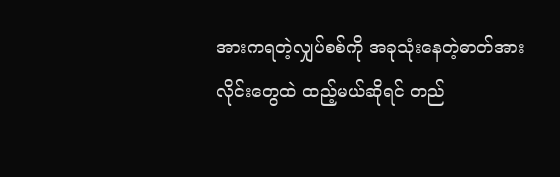အားကရတဲ့လျှပ်စစ်ကို အခုသုံးနေတဲ့ဓာတ်အားလိုင်းတွေထဲ ထည့်မယ်ဆိုရင် တည်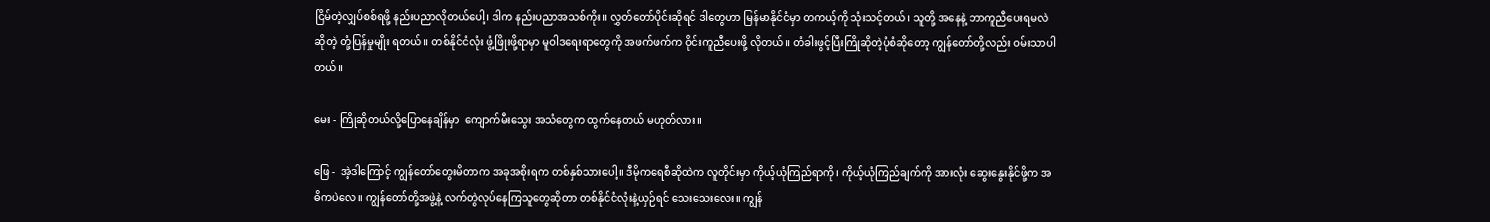ငြိမ်တဲ့လျှပ်စစ်ရဖို့ နည်းပညာလိုတယ်ပေါ့၊ ဒါက နည်းပညာအသစ်ကိုး။ လွှတ်တော်ပိုင်းဆိုရင် ဒါတွေဟာ မြန်မာနိုင်ငံမှာ တကယ့်ကို သုံးသင့်တယ်၊ သူတို့ အနေနဲ့ ဘာကူညီပေးရမလဲဆိုတဲ့ တုံ့ပြန်မှုမျိုး ရတယ်။ တစ်နိုင်ငံလုံး ဖွံ့ဖြိုးဖို့ရာမှာ မူဝါဒရေးရာတွေကို အဖက်ဖက်က ဝိုင်းကူညီပေးဖို့ လိုတယ်။ တံခါးဖွင့်ပြီးကြိုဆိုတဲ့ပုံစံဆိုတော့ ကျွန်တော်တို့လည်း ဝမ်းသာပါတယ်။

မေး - ကြိုဆိုတယ်လို့ပြောနေချိန်မှာ  ကျောက်မီးသွေး အသံတွေက ထွက်နေတယ် မဟုတ်လား။

ဖြေ -  အဲ့ဒါကြောင့် ကျွန်တော်တွေးမိတာက အခုအစိုးရက တစ်နှစ်သားပေါ့။ ဒီမိုကရေစီဆိုထဲက လူတိုင်းမှာ ကိုယ့်ယုံကြည်ရာကို၊ ကိုယ့်ယုံကြည်ချက်ကို အားလုံး ဆွေးနွေးနိုင်ဖို့က အဓိကပဲလေ။ ကျွန်တော်တို့အဖွဲ့နဲ့ လက်တွဲလုပ်နေကြသူတွေဆိုတာ တစ်နိုင်ငံလုံးနဲ့ယှဉ်ရင် သေးသေးလေး။ ကျွန်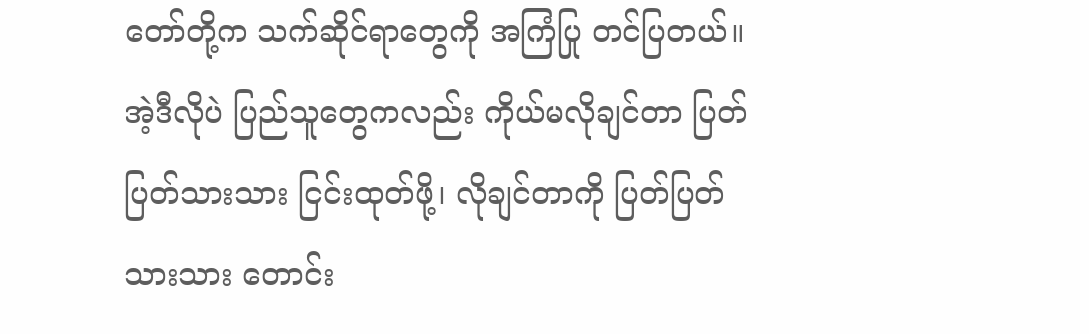တော်တို့က သက်ဆိုင်ရာတွေကို အကြံပြု တင်ပြတယ်။ အဲ့ဒီလိုပဲ ပြည်သူတွေကလည်း ကိုယ်မလိုချင်တာ ပြတ်ပြတ်သားသား ငြင်းထုတ်ဖို့၊ လိုချင်တာကို ပြတ်ပြတ်သားသား တောင်း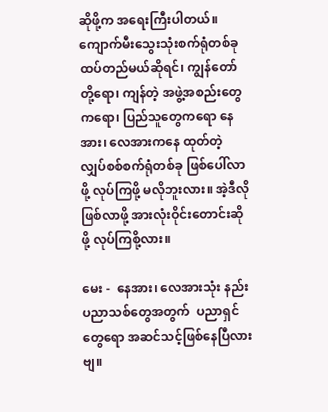ဆိုဖို့က အရေးကြီးပါတယ်။ ကျောက်မီးသွေးသုံးစက်ရုံတစ်ခု ထပ်တည်မယ်ဆိုရင်၊ ကျွန်တော်တို့ရော၊ ကျန်တဲ့ အဖွဲ့အစည်းတွေကရော၊ ပြည်သူတွေကရော နေအား၊ လေအားကနေ ထုတ်တဲ့ လျှပ်စစ်စက်ရုံတစ်ခု ဖြစ်ပေါ်လာဖို့ လုပ်ကြဖို့ မလိုဘူးလား။ အဲ့ဒီလိုဖြစ်လာဖို့ အားလုံးဝိုင်းတောင်းဆိုဖို့ လုပ်ကြစို့လား။

မေး -  နေအား၊ လေအားသုံး နည်းပညာသစ်တွေအတွက်  ပညာရှင်တွေရော အဆင်သင့်ဖြစ်နေပြီလားဗျ။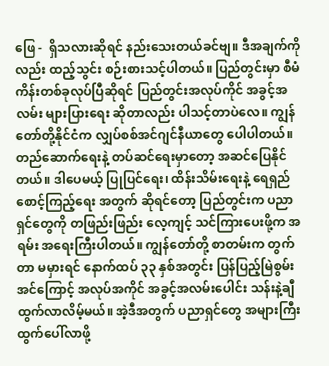ဖြေ -  ရှိသလားဆိုရင် နည်းသေးတယ်ခင်ဗျ။ ဒီအချက်ကိုလည်း ထည့်သွင်း စဉ်းစားသင့်ပါတယ်။ ပြည်တွင်းမှာ စီမံကိန်းတစ်ခုလုပ်ပြီဆိုရင် ပြည်တွင်းအလုပ်ကိုင် အခွင့်အလမ်း များပြားရေး ဆိုတာလည်း ပါသင့်တာပဲလေ။ ကျွန်တော်တို့နိုင်ငံက လျှပ်စစ်အင်ဂျင်နီယာတွေ ပေါပါတယ်။ တည်ဆောက်ရေးနဲ့ တပ်ဆင်ရေးမှာတော့ အဆင်ပြေနိုင်တယ်။ ဒါပေမယ့် ပြုပြင်ရေး၊ ထိန်းသိမ်းရေးနဲ့ ရေရှည်စောင့်ကြည့်ရေး အတွက် ဆိုရင်တော့ ပြည်တွင်းက ပညာရှင်တွေကို တဖြည်းဖြည်း လေ့ကျင့် သင်ကြားပေးဖို့က အရမ်း အရေးကြီးပါတယ်။ ကျွန်တော်တို့ စာတမ်းက တွက်တာ မမှားရင် နောက်ထပ် ၃၃ နှစ်အတွင်း ပြန်ပြည့်မြဲစွမ်းအင်ကြောင့် အလုပ်အကိုင် အခွင့်အလမ်းပေါင်း သန်းနဲ့ချီ ထွက်လာလိမ့်မယ်။ အဲ့ဒီအတွက် ပညာရှင်တွေ အများကြီး ထွက်ပေါ်လာဖို့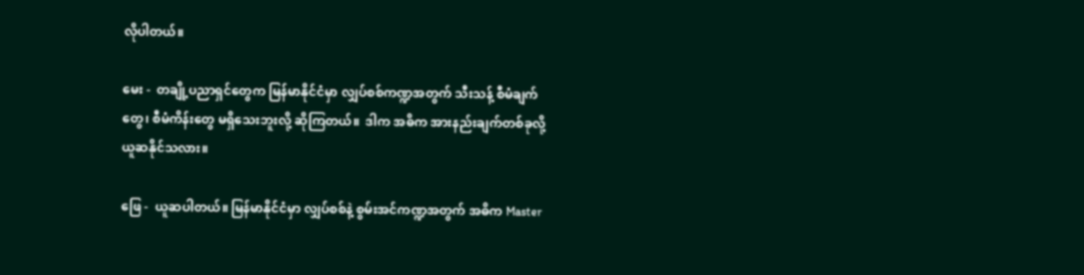လိုပါတယ်။

မေး -  တချို့ပညာရှင်တွေက မြန်မာနိုင်ငံမှာ လျှပ်စစ်ကဏ္ဍအတွက် သီးသန့် စီမံချက်တွေ၊ စီမံကိန်းတွေ မရှိသေးဘူးလို့ ဆိုကြတယ်။  ဒါက အဓိက အားနည်းချက်တစ်ခုလို့ ယူဆနိုင်သလား။

ဖြေ -  ယူဆပါတယ်။ မြန်မာနိုင်ငံမှာ လျှပ်စစ်နဲ့ စွမ်းအင်ကဏ္ဍအတွက် အဓိက Master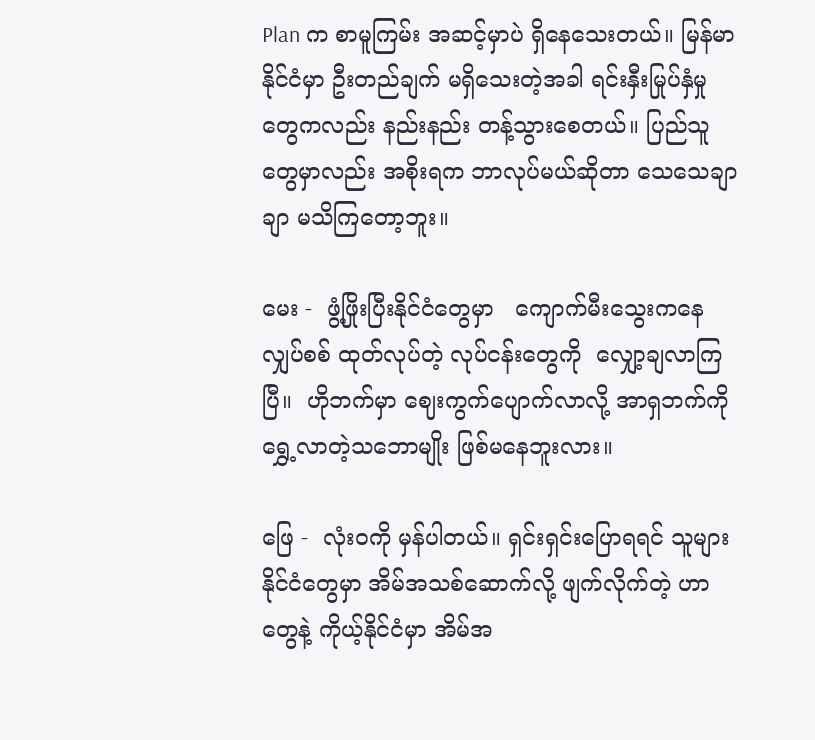Plan က စာမူကြမ်း အဆင့်မှာပဲ ရှိနေသေးတယ်။ မြန်မာနိုင်ငံမှာ ဦးတည်ချက် မရှိသေးတဲ့အခါ ရင်းနှီးမြုပ်နှံမှုတွေကလည်း နည်းနည်း တန့်သွားစေတယ်။ ပြည်သူတွေမှာလည်း အစိုးရက ဘာလုပ်မယ်ဆိုတာ သေသေချာချာ မသိကြတော့ဘူး။

မေး -  ဖွံ့ဖြိုးပြီးနိုင်ငံတွေမှာ   ကျောက်မီးသွေးကနေ လျှပ်စစ် ထုတ်လုပ်တဲ့ လုပ်ငန်းတွေကို  လျှော့ချလာကြပြီ။  ဟိုဘက်မှာ ဈေးကွက်ပျောက်လာလို့ အာရှဘက်ကို ရွှေ့လာတဲ့သဘောမျိုး ဖြစ်မနေဘူးလား။

ဖြေ -  လုံးဝကို မှန်ပါတယ်။ ရှင်းရှင်းပြောရရင် သူများနိုင်ငံတွေမှာ အိမ်အသစ်ဆောက်လို့ ဖျက်လိုက်တဲ့ ဟာတွေနဲ့ ကိုယ့်နိုင်ငံမှာ အိမ်အ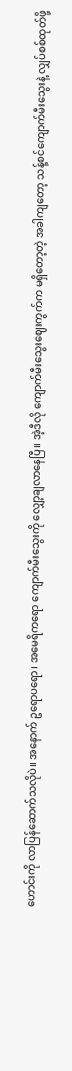ဟောင်းကို လာပြန်ဆောက်သလိုပဲ။ အနောက် ဥရောပရော၊ အမေရိကရော ကျောက်မီးသွေးကို လျှော့ချလာနေပြီ။ အဲ့ဒီလို ကျောက်မီးသွေးဈေးကွက်က မရှိတော့တဲ့ အခါကျတော့ သန့်စင်ကျောက်မီးသွေးနဲ့ လျှပ်စစ်ထုတ်ဖို့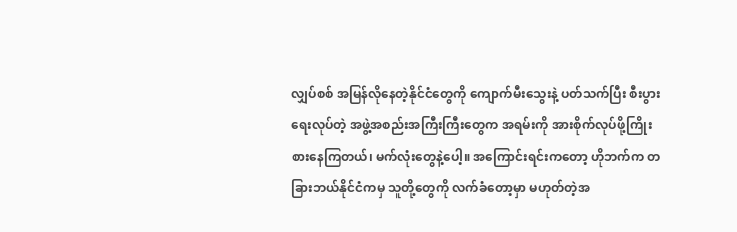လျှပ်စစ် အမြန်လိုနေတဲ့နိုင်ငံတွေကို ကျောက်မီးသွေးနဲ့ ပတ်သက်ပြီး စီးပွားရေးလုပ်တဲ့ အဖွဲ့အစည်းအကြီးကြီးတွေက အရမ်းကို အားစိုက်လုပ်ဖို့ကြိုးစားနေကြတယ်၊ မက်လုံးတွေနဲ့ပေါ့။ အကြောင်းရင်းကတော့ ဟိုဘက်က တခြားဘယ်နိုင်ငံကမှ သူတို့တွေကို လက်ခံတော့မှာ မဟုတ်တဲ့အ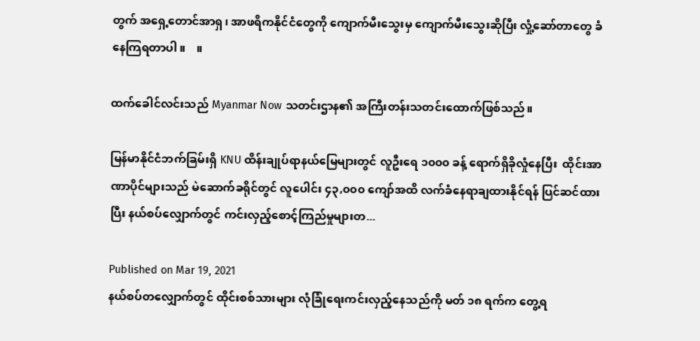တွက် အရှေ့တောင်အာရှ၊ အာဖရိကနိုင်ငံတွေကို ကျောက်မီးသွေးမှ ကျောက်မီးသွေးဆိုပြီး လှုံ့ဆော်တာတွေ ခံနေကြရတာပါ။    ။

ထက်ခေါင်လင်းသည် Myanmar Now သတင်းဌာန၏ အကြီးတန်းသတင်းထောက်ဖြစ်သည်။

မြန်မာနိုင်ငံဘက်ခြမ်းရှိ KNU ထိန်းချုပ်ရာနယ်မြေများတွင် လူဦးရေ ၁၀၀၀ ခန့် ရောက်ရှိခိုလှုံနေပြီး  ထိုင်းအာဏာပိုင်များသည် မဲဆောက်ခရိုင်တွင် လူပေါင်း ၄၃,၀၀၀ ကျော်အထိ လက်ခံနေရာချထားနိုင်ရန် ပြင်ဆင်ထားပြီး နယ်စပ်လျှောက်တွင် ကင်းလှည့်စောင့်ကြည်မှုများတ...

Published on Mar 19, 2021
နယ်စပ်တလျှောက်တွင် ထိုင်းစစ်သားများ လုံခြုံရေးကင်းလှည့်နေသည်ကို မတ် ၁၈ ရက်က တွေ့ရ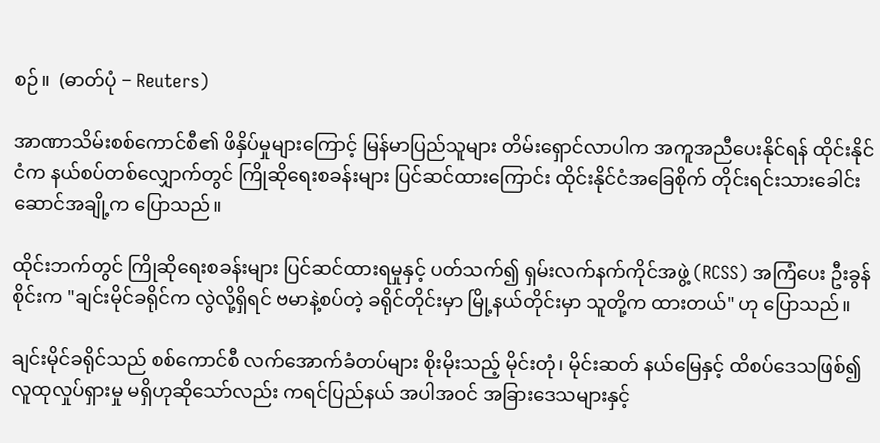စဉ်။  (ဓာတ်ပုံ − Reuters)

အာဏာသိမ်းစစ်ကောင်စီ၏ ဖိနှိပ်မှုများကြောင့် မြန်မာပြည်သူများ တိမ်းရှောင်လာပါက အကူအညီပေးနိုင်ရန် ထိုင်းနိုင်ငံက နယ်စပ်တစ်လျှောက်တွင် ကြိုဆိုရေးစခန်းများ ပြင်ဆင်ထားကြောင်း ထိုင်းနိုင်ငံအခြေစိုက် တိုင်းရင်းသားခေါင်းဆောင်အချို့က ပြောသည်။

ထိုင်းဘက်တွင် ကြိုဆိုရေးစခန်းများ ပြင်ဆင်ထားရမှုနှင့် ပတ်သက်၍ ရှမ်းလက်နက်ကိုင်အဖွဲ့ (RCSS) အကြံပေး ဦးခွန်စိုင်းက "ချင်းမိုင်ခရိုင်က လွဲလို့ရှိရင် ဗမာနဲ့စပ်တဲ့ ခရိုင်တိုင်းမှာ မြို့နယ်တိုင်းမှာ သူတို့က ထားတယ်" ဟု ပြောသည်။

ချင်းမိုင်ခရိုင်သည် စစ်ကောင်စီ လက်အောက်ခံတပ်များ စိုးမိုးသည့် မိုင်းတုံ၊ မိုင်းဆတ် နယ်မြေနှင့် ထိစပ်ဒေသဖြစ်၍ လူထုလှုပ်ရှားမှု မရှိဟုဆိုသော်လည်း ကရင်ပြည်နယ် အပါအဝင် အခြားဒေသများနှင့်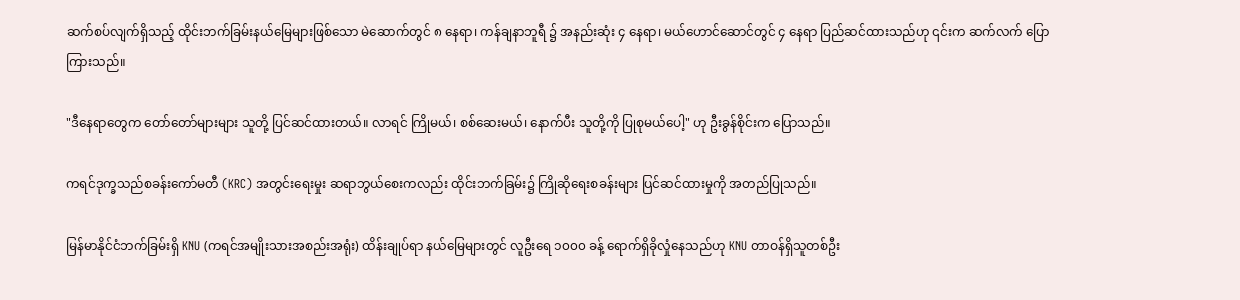ဆက်စပ်လျက်ရှိသည့် ထိုင်းဘက်ခြမ်းနယ်မြေများဖြစ်သော မဲ‌ဆောက်တွင် ၈ နေရာ၊ ကန်ချနာဘူရီ ၌ အနည်းဆုံး ၄ နေရာ၊ မယ်ဟောင်ဆောင်တွင် ၄ နေရာ ပြည်ဆင်ထားသည်ဟု ၎င်းက ဆက်လက် ပြောကြားသည်။

"ဒီနေရာတွေက တော်တော်များများ သူတို့ ပြင်ဆင်ထားတယ်။ လာရင် ကြိုမယ်၊ စစ်ဆေးမယ်၊ နောက်ပီး သူတို့ကို ပြုစုမယ်ပေါ့" ဟု ဦးခွန်စိုင်းက ပြောသည်။

ကရင်ဒုက္ခသည်စခန်းကော်မတီ (KRC) အတွင်းရေးမှုး ဆရာဘွယ်စေးကလည်း ထိုင်းဘက်ခြမ်း၌ ကြိုဆိုရေးစခန်းများ ပြင်ဆင်ထားမှုကို အတည်ပြုသည်။

မြန်မာနိုင်ငံဘက်ခြမ်းရှိ KNU (ကရင်အမျိုးသားအစည်းအရုံး) ထိန်းချုပ်ရာ နယ်မြေများတွင် လူဦးရေ ၁၀၀၀ ခန့် ရောက်ရှိခိုလှုံနေသည်ဟု KNU တာဝန်ရှိသူတစ်ဦး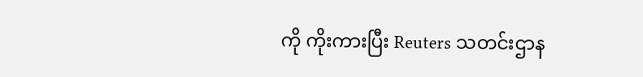ကို ကိုးကားပြီး Reuters သတင်းဌာန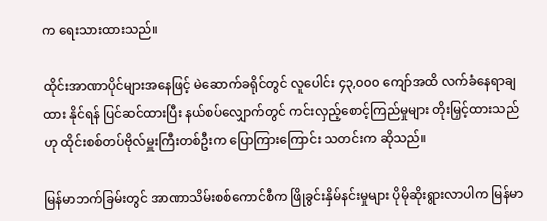က ရေးသားထားသည်။

ထိုင်းအာဏာပိုင်များအနေဖြင့် မဲဆောက်ခရိုင်တွင် လူပေါင်း ၄၃,၀၀၀ ကျော်အထိ လက်ခံနေရာချထား နိုင်ရန် ပြင်ဆင်ထားပြီး နယ်စပ်လျှောက်တွင် ကင်းလှည့်စောင့်ကြည်မှုများ တိုးမြှင့်ထားသည်ဟု ထိုင်းစစ်တပ်ဗိုလ်မှူးကြီးတစ်ဦးက ပြောကြားကြောင်း သတင်းက ဆိုသည်။

မြန်မာဘက်ခြမ်းတွင် အာဏာသိမ်းစစ်ကောင်စီက ဖြိုခွင်းနှိမ်နင်းမှုများ ပိုမိုဆိုးရွားလာပါက မြန်မာ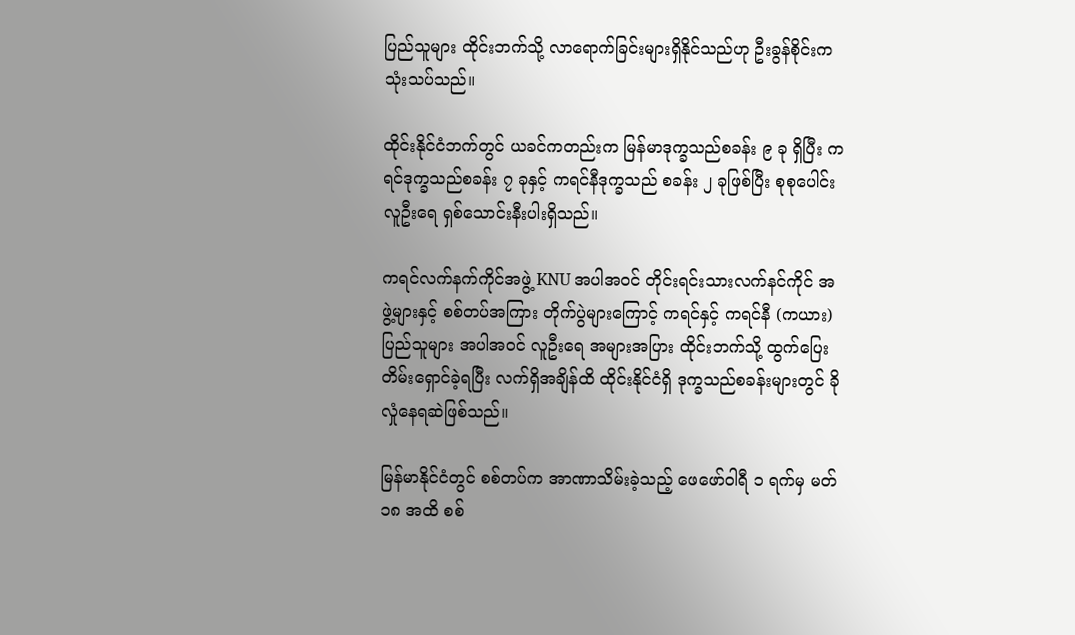ပြည်သူများ ထိုင်းဘက်သို့ လာရောက်ခြင်းများရှိနိုင်သည်ဟု ဦးခွန်စိုင်းက သုံးသပ်သည်။

ထိုင်းနိုင်ငံဘက်တွင် ယခင်ကတည်းက မြန်မာဒုက္ခသည်စခန်း ၉ ခု ရှိပြီး ကရင်ဒုက္ခသည်စခန်း ၇ ခုနှင့် ကရင်နီဒုက္ခသည် စခန်း ၂ ခုဖြစ်ပြီး စုစုပေါင်းလူဦးရေ ရှစ်သောင်းနီးပါးရှိသည်။

ကရင်လက်နက်ကိုင်အဖွဲ့ KNU အပါအဝင် တိုင်းရင်းသားလက်နင်ကိုင် အဖွဲ့များနှင့် စစ်တပ်အကြား တိုက်ပွဲများကြောင့် ကရင်နှင့် ကရင်နီ (ကယား) ပြည်သူများ အပါအဝင် လူဦးရေ အများအပြား ထိုင်းဘက်သို့ ထွက်ပြေးတိမ်းရှောင်ခဲ့ရပြီး လက်ရှိအချိန်ထိ ထိုင်းနိုင်ငံရှိ ဒုက္ခသည်စခန်းများတွင် ခိုလှုံနေရဆဲဖြစ်သည်။

မြန်မာနိုင်ငံတွင် စစ်တပ်က အာဏာသိမ်းခဲ့သည့် ဖေဖော်ဝါရီ ၁ ရက်မှ မတ် ၁၈ အထိ စစ်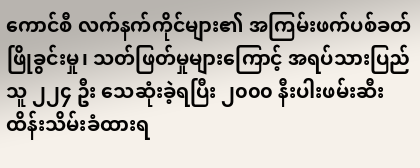ကောင်စီ လက်နက်ကိုင်များ၏ အကြမ်းဖက်ပစ်ခတ်ဖြိုခွင်းမှု၊ သတ်ဖြတ်မှုများကြောင့် အရပ်သားပြည်သူ ၂၂၄ ဦး သေဆုံးခဲ့ရပြီး ၂၀၀၀ နီးပါးဖမ်းဆီးထိန်းသိမ်းခံထားရ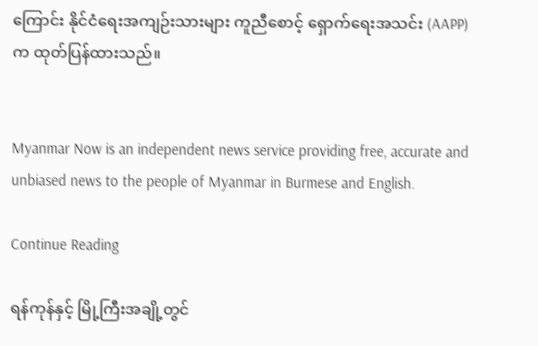ကြောင်း နိုင်ငံရေးအကျဉ်းသားများ ကူညီစောင့် ရှောက်ရေးအသင်း (AAPP) က ထုတ်ပြန်ထားသည်။


Myanmar Now is an independent news service providing free, accurate and unbiased news to the people of Myanmar in Burmese and English.

Continue Reading

ရန်ကုန်နှင့် မြို့ကြီးအချို့တွင်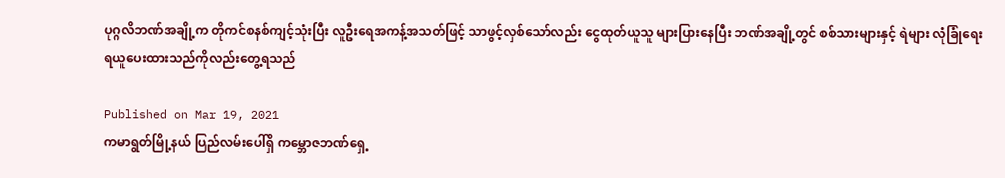ပုဂ္ဂလိဘဏ်အချို့က တိုကင်စနစ်ကျင့်သုံးပြီး လူဦးရေအကန့်အသတ်ဖြင့် သာဖွင့်လှစ်သော်လည်း ငွေထုတ်ယူသူ များပြားနေပြီး ဘဏ်အချို့တွင် စစ်သားများနှင့် ရဲများ လုံခြုံရေးရယူပေးထားသည်ကိုလည်းတွေ့ရသည်

Published on Mar 19, 2021
ကမာရွတ်မြို့နယ် ပြည်လမ်းပေါ်ရှိ ကမ္ဘောဇဘဏ်ရှေ့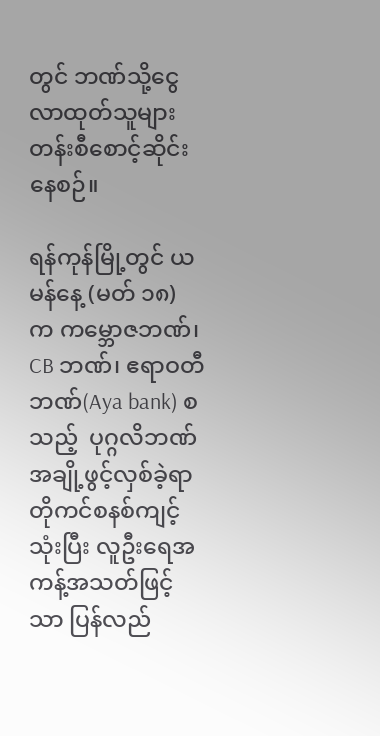တွင် ဘဏ်သို့ငွေလာထုတ်သူများ တန်းစီစောင့်ဆိုင်းနေစဉ်။

ရန်ကုန်မြို့တွင် ယမန်နေ့ (မတ် ၁၈) က ကမ္ဘောဇဘဏ်၊ CB ဘဏ်၊ ဧရာဝတီဘဏ်(Aya bank) စသည့်  ပုဂ္ဂလိဘဏ်အချို့ဖွင့်လှစ်ခဲ့ရာ တိုကင်စနစ်ကျင့်သုံးပြီး လူဦးရေအကန့်အသတ်ဖြင့်သာ ပြန်လည်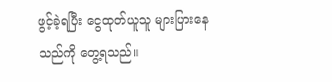ဖွင့်ခဲ့ရပြီး ငွေထုတ်ယူသူ များပြားနေသည်ကို တွေ့ရသည်။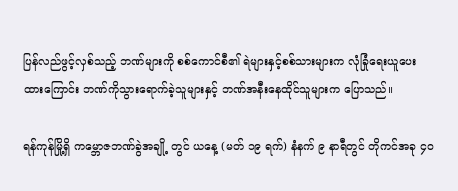ပြန်လည်ဖွင့်လှစ်သည့် ဘဏ်များကို စစ်ကောင်စီ၏ ရဲများနှင့်စစ်သားများက လုံခြုံရေးယူပေးထားကြောင်း ဘဏ်ကိုသွားရောက်ခဲ့သူများနှင့် ဘဏ်အနီးနေထိုင်သူများက ပြောသည်။

ရန်ကုန်မြို့ရှိ ကမ္ဘောဇဘဏ်ခွဲအချို့ တွင် ယနေ့ (မတ် ၁၉ ရက်) နံနက် ၉ နာရီတွင် တိုကင်အခု ၄၀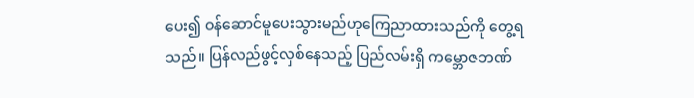ပေး၍ ဝန်ဆောင်မူပေးသွားမည်ဟုကြေညာထားသည်ကို တွေ့ရသည်။ ပြန်လည်ဖွင့်လှစ်နေသည့် ပြည်လမ်းရှိ ကမ္ဘောဇဘဏ်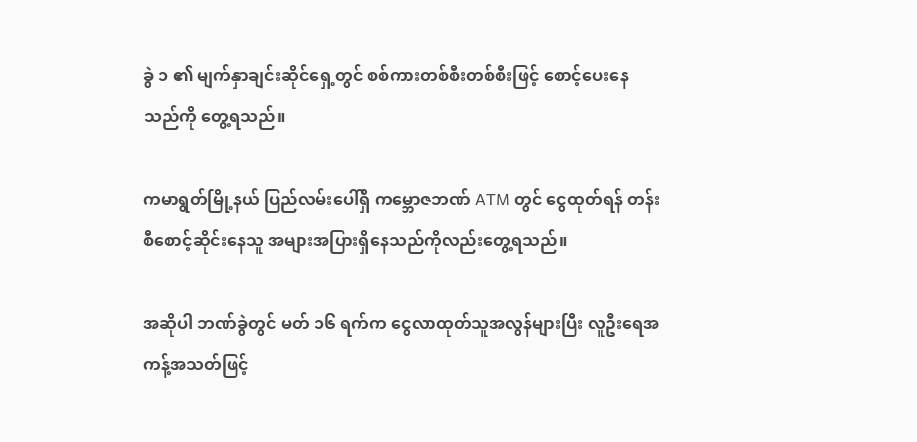ခွဲ ၁ ၏ မျက်နှာချင်းဆိုင်ရှေ့တွင် စစ်ကားတစ်စီးတစ်စီးဖြင့် စောင့်ပေးနေသည်ကို တွေ့ရသည်။

ကမာရွတ်မြို့နယ် ပြည်လမ်းပေါ်ရှိ ကမ္ဘောဇဘဏ် ATM တွင် ငွေထုတ်ရန် တန်းစီစောင့်ဆိုင်းနေသူ အများအပြားရှိနေသည်ကိုလည်းတွေ့ရသည်။

အဆိုပါ ဘဏ်ခွဲတွင် မတ် ၁၆ ရက်က ငွေလာထုတ်သူအလွန်များပြီး လူဦးရေအကန့်အသတ်ဖြင့်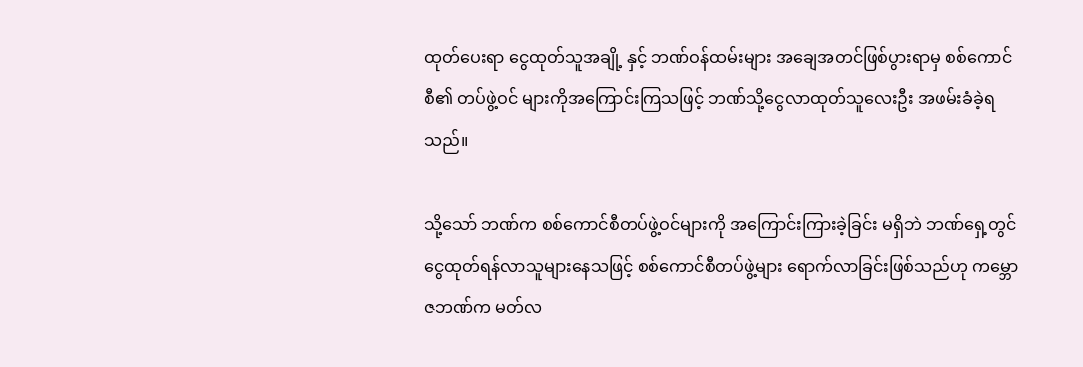ထုတ်ပေးရာ ငွေထုတ်သူအချို့ နှင့် ဘဏ်ဝန်ထမ်းများ အချေအတင်ဖြစ်ပွားရာမှ စစ်ကောင်စီ၏ တပ်ဖွဲ့ဝင် များကိုအကြောင်းကြသဖြင့် ဘဏ်သို့ငွေလာထုတ်သူလေးဦး အဖမ်းခံခဲ့ရသည်။

သို့သော် ဘဏ်က စစ်ကောင်စီတပ်ဖွဲ့ဝင်များကို အကြောင်းကြားခဲ့ခြင်း မရှိဘဲ ဘဏ်ရှေ့တွင် ငွေထုတ်ရန်လာသူများနေသဖြင့် စစ်ကောင်စီတပ်ဖွဲ့များ ရောက်လာခြင်းဖြစ်သည်ဟု ကမ္ဘောဇဘဏ်က မတ်လ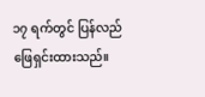၁၇ ရက်တွင် ပြန်လည်ဖြေရှင်းထားသည်။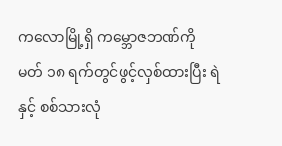ကလောမြို့ရှိ ကမ္ဘောဇဘဏ်ကို မတ် ၁၈ ရက်တွင်ဖွင့်လှစ်ထားပြီး ရဲနှင့် စစ်သားလုံ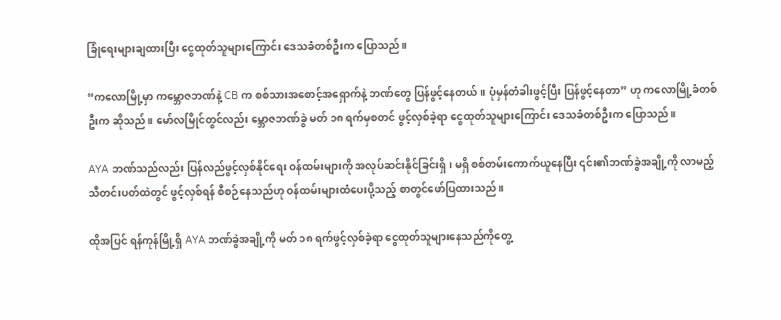ခြုံရေးများချထားပြီး ငွေထုတ်သူများကြောင်း ဒေသခံတစ်ဦးက ပြောသည်။

“ကလောမြို့မှာ ကမ္ဘောဇဘဏ်နဲ့ CB က စစ်သားအစောင့်အရှောက်နဲ့ ဘဏ်တွေ ပြန်ဖွင့်နေတယ်။ ပုံမှန်တံခါးဖွင့်ပြီး ပြန်ဖွင့်နေတာ” ဟု ကလောမြို့ခံတစ်ဦးက ဆိုသည်။ မော်လမြိုင်တွင်လည်း မ္ဘောဇဘဏ်ခွဲ မတ် ၁၈ ရက်မှစတင် ဖွင့်လှစ်ခဲ့ရာ ငွေထုတ်သူများကြောင်း ဒေသခံတစ်ဦးက ပြောသည်။

AYA ဘဏ်သည်လည်း ပြန်လည်ဖွင့်လှစ်နိုင်ရေး ဝန်ထမ်းများကို အလုပ်ဆင်းနိုင်ခြင်းရှိ၊ မရှိ စစ်တမ်းကောက်ယူနေပြီး ၎င်း၏ဘဏ်ခွဲအချို့ကို လာမည့်သီတင်းပတ်ထဲတွင် ဖွင့်လှစ်ရန် စီစဉ်နေသည်ဟု ဝန်ထမ်းများထံပေးပို့သည့် စာတွင်ဖော်ပြထားသည်။

ထိုအပြင် ရန်ကုန်မြို့ရှိ AYA ဘဏ်ခွဲအချို့ကို မတ် ၁၈ ရက်ဖွင့်လှစ်ခဲ့ရာ ငွေထုတ်သူများနေသည်ကိုတွေ့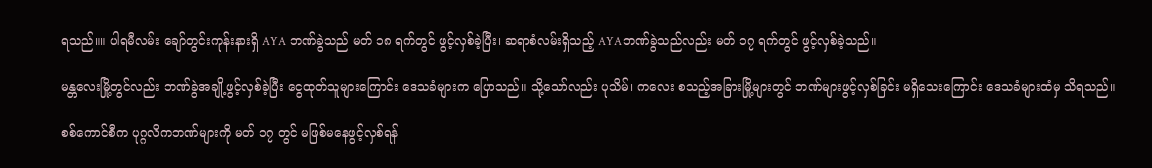ရသည်။။ ပါရမီလမ်း ချော်တွင်းကုန်းနားရှိ AYA ဘဏ်ခွဲသည် မတ် ၁၈ ရက်တွင် ဖွင့်လှစ်ခဲ့ပြီး၊ ဆရာစံလမ်းရှိသည့် AYAဘဏ်ခွဲသည်လည်း မတ် ၁၇ ရက်တွင် ဖွင့်လှစ်ခဲ့သည်။

မန္တလေးမြို့တွင်လည်း ဘဏ်ခွဲအချို့ဖွင့်လှစ်ခဲ့ပြီး ငွေထုတ်သူများကြောင်း ဒေသခံများက ပြောသည်။ သို့သော်လည်း ပုသိမ်၊ ကလေး စသည့်အခြားမြို့များတွင် ဘဏ်များဖွင့်လှစ်ခြင်း မရှိသေးကြောင်း ဒေသခံများထံမှ သိရသည်။

စစ်ကောင်စီက ပုဂ္ဂလိကဘဏ်များကို မတ် ၁၇ တွင် မဖြစ်မနေဖွင့်လှစ်ရန်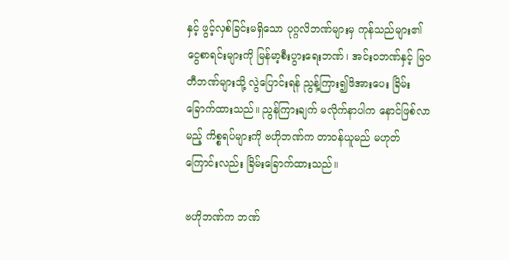နှင့် ဖွင့်လှစ်ခြင်းမရှိသော ပုဂ္ဂလိဘဏ်များမှ ကုန်သည်များ၏ ငွေစာရင်းများကို မြန်မာ့စီးပွားရေးဘဏ်၊ အင်းဝဘဏ်နှင့် မြဝတီဘဏ်များသို့ လွဲပြောင်းရန် ညွန့်ကြား၍ဖိအားပေး ခြိမ်းခြောက်ထားသည်။ ညွန်ကြားချက် မလိုက်နာပါက နောင်ဖြစ်လာမည့် ကိစ္စရပ်များကို ဗဟိုဘဏ်က တာဝန်ယူမည် မဟုတ်ကြောင်းလည်း ခြိမ်းခြောက်ထားသည်။

ဗဟိုဘဏ်က ဘဏ်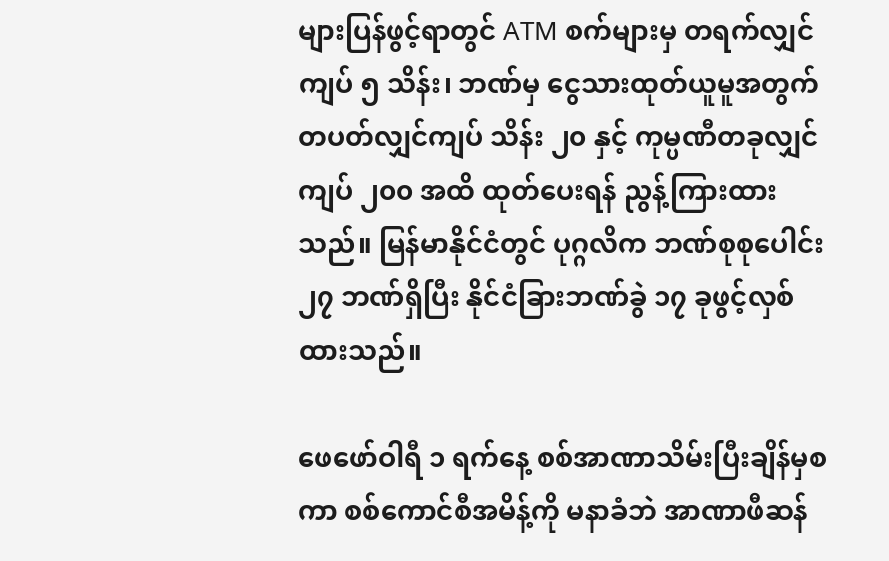များပြန်ဖွင့်ရာတွင် ATM စက်များမှ တရက်လျှင်ကျပ် ၅ သိန်း၊ ဘဏ်မှ ငွေသားထုတ်ယူမူအတွက် တပတ်လျှင်ကျပ် သိန်း ၂၀ နှင့် ကုမ္ပဏီတခုလျှင် ကျပ် ၂၀၀ အထိ ထုတ်ပေးရန် ညွန့်ကြားထားသည်။ မြန်မာနိုင်ငံတွင် ပုဂ္ဂလိက ဘဏ်စုစုပေါင်း ၂၇ ဘဏ်ရှိပြီး နိုင်ငံခြားဘဏ်ခွဲ ၁၇ ခုဖွင့်လှစ်ထားသည်။

ဖေဖော်ဝါရီ ၁ ရက်နေ့ စစ်အာဏာသိမ်းပြီးချိန်မှစကာ စစ်ကောင်စီအမိန့်ကို မနာခံဘဲ အာဏာဖီဆန်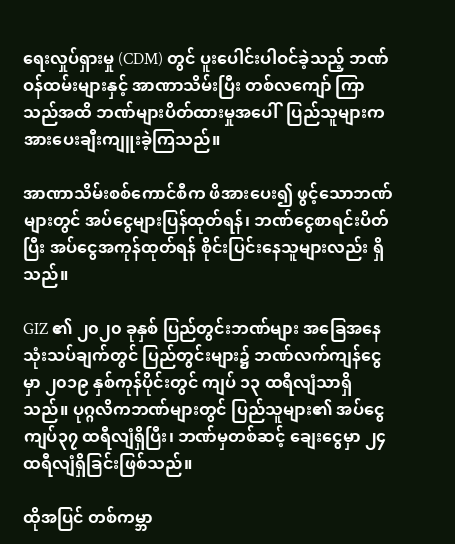ရေးလှုပ်ရှားမှု (CDM) တွင် ပူးပေါင်းပါဝင်ခဲ့သည့် ဘဏ်ဝန်ထမ်းများနှင့် အာဏာသိမ်းပြီး တစ်လကျော် ကြာသည်အထိ ဘဏ်များပိတ်ထားမှုအပေါ်  ပြည်သူများက အားပေးချီးကျူးခဲ့ကြသည်။

အာဏာသိမ်းစစ်ကောင်စီက ဖိအားပေး၍ ဖွင့်သောဘဏ်များတွင် အပ်ငွေများပြန်ထုတ်ရန်၊ ဘဏ်ငွေစာရင်းပိတ်ပြီး အပ်ငွေအကုန်ထုတ်ရန် စိုင်းပြင်းနေသူများလည်း ရှိသည်။

GIZ ၏ ၂၀၂၀ ခုနှစ် ပြည်တွင်းဘဏ်များ အခြေအနေသုံးသပ်ချက်တွင် ပြည်တွင်းများ၌ ဘဏ်လက်ကျန်ငွေမှာ ၂၀၁၉ နှစ်ကုန်ပိုင်းတွင် ကျပ် ၁၃ ထရီလျံသာရှိသည်။ ပုဂ္ဂလိကဘဏ်များတွင် ပြည်သူများ၏ အပ်ငွေ ကျပ်၃၇ ထရီလျံရှိပြီး၊ ဘဏ်မှတစ်ဆင့် ချေးငွေမှာ ၂၄ ထရီလျံရှိခြင်းဖြစ်သည်။

ထိုအပြင် တစ်ကမ္ဘာ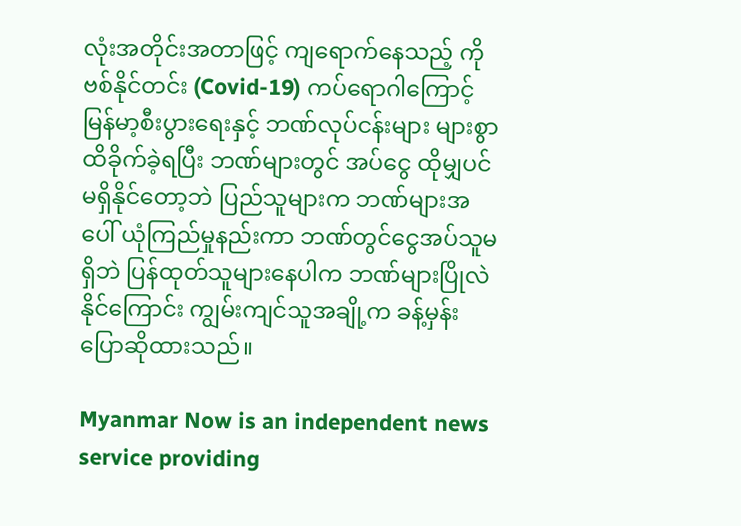လုံးအတိုင်းအတာဖြင့် ကျရောက်နေသည့် ကိုဗစ်နိုင်တင်း (Covid-19) ကပ်ရောဂါကြောင့် မြန်မာ့စီးပွားရေးနှင့် ဘဏ်လုပ်ငန်းများ များစွာထိခိုက်ခဲ့ရပြီး ဘဏ်များတွင် အပ်ငွေ ထိုမျှပင်မရှိနိုင်တော့ဘဲ ပြည်သူများက ဘဏ်များအပေါ် ယုံကြည်မှုနည်းကာ ဘဏ်တွင်ငွေအပ်သူမရှိဘဲ ပြန်ထုတ်သူများနေပါက ဘဏ်များပြိုလဲနိုင်ကြောင်း ကျွမ်းကျင်သူအချို့က ခန့်မှန်းပြောဆိုထားသည်။

Myanmar Now is an independent news service providing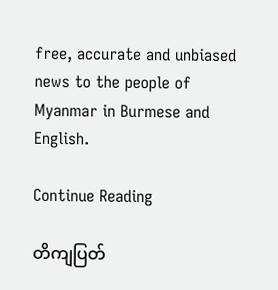free, accurate and unbiased news to the people of Myanmar in Burmese and English.

Continue Reading

တိကျပြတ်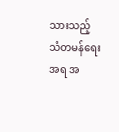သားသည့် သံတမန်ရေးအရ အ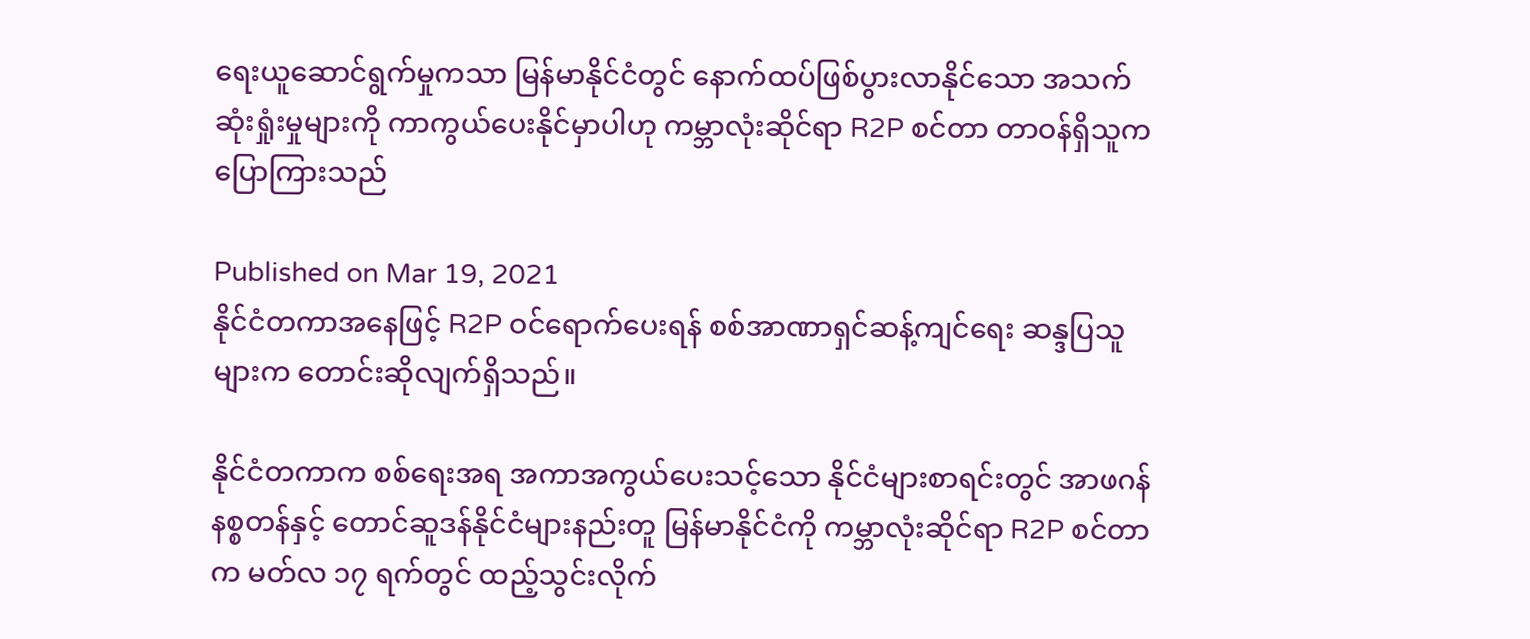ရေးယူဆောင်ရွက်မှုကသာ မြန်မာနိုင်ငံတွင် နောက်ထပ်ဖြစ်ပွားလာနိုင်သော အသက်ဆုံးရှုံးမှုများကို ကာကွယ်ပေးနိုင်မှာပါဟု ကမ္ဘာလုံးဆိုင်ရာ R2P စင်တာ တာဝန်ရှိသူက ပြောကြားသည်

Published on Mar 19, 2021
နိုင်ငံတကာအနေဖြင့် R2P ဝင်ရောက်ပေးရန် စစ်အာဏာရှင်ဆန့်ကျင်ရေး ဆန္ဒပြသူများက တောင်းဆိုလျက်ရှိသည်။

နိုင်ငံတကာက စစ်ရေးအရ အကာအကွယ်ပေးသင့်သော နိုင်ငံများစာရင်းတွင် အာဖဂန်နစ္စတန်နှင့် တောင်ဆူဒန်နိုင်ငံများနည်းတူ မြန်မာနိုင်ငံကို ကမ္ဘာလုံးဆိုင်ရာ R2P စင်တာက မတ်လ ၁၇ ရက်တွင် ထည့်သွင်းလိုက်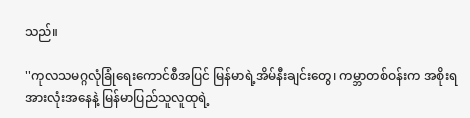သည်။

''ကုလသမဂ္ဂလုံခြုံရေးကောင်စီအပြင် မြန်မာရဲ့အိမ်နီးချင်းတွေ၊ ကမ္ဘာတစ်ဝန်းက အစိုးရအားလုံးအနေနဲ့ မြန်မာပြည်သူလူထုရဲ့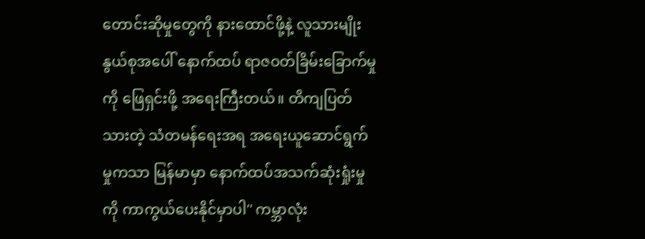တောင်းဆိုမှုတွေကို နားထောင်ဖို့နဲ့ လူသားမျိုးနွယ်စုအပေါ် နောက်ထပ် ရာဇဝတ်ခြိမ်းခြောက်မှုကို ဖြေရှင်းဖို့ အရေးကြီးတယ်။ တိကျပြတ်သားတဲ့ သံတမန်ရေးအရ အရေးယူဆောင်ရွက်မှုကသာ မြန်မာမှာ နောက်ထပ်အသက်ဆုံးရှုံးမှုကို ကာကွယ်ပေးနိုင်မှာပါ'' ကမ္ဘာလုံး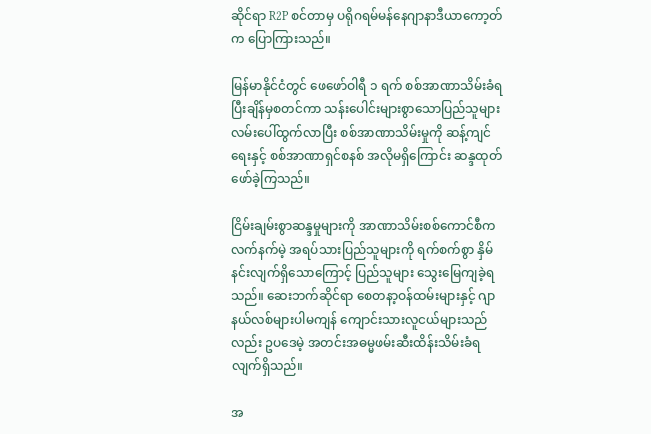ဆိုင်ရာ R2P စင်တာမှ ပရိုဂရမ်မန်နေဂျာနာဒီယာကော့တ်က ပြောကြားသည်။

မြန်မာနိုင်ငံတွင် ဖေဖော်ဝါရီ ၁ ရက် စစ်အာဏာသိမ်းခံရပြီးချိန်မှစတင်ကာ သန်းပေါင်းများစွာသောပြည်သူများ လမ်းပေါ်ထွက်လာပြီး စစ်အာဏာသိမ်းမှုကို ဆန့်ကျင်ရေးနှင့် စစ်အာဏာရှင်စနစ် အလိုမရှိကြောင်း ဆန္ဒထုတ်ဖော်ခဲ့ကြသည်။

ငြိမ်းချမ်းစွာဆန္ဒမှုများကို အာဏာသိမ်းစစ်ကောင်စီက လက်နက်မဲ့ အရပ်သားပြည်သူများကို ရက်စက်စွာ နှိမ်နင်းလျက်ရှိသောကြောင့် ပြည်သူများ သွေးမြေကျခဲ့ရသည်။ ဆေးဘက်ဆိုင်ရာ စေတနာ့ဝန်ထမ်းများနှင့် ဂျာနယ်လစ်များပါမကျန် ကျောင်းသားလူငယ်များသည်လည်း ဥပဒေမဲ့ အတင်းအဓမ္မဖမ်းဆီးထိန်းသိမ်းခံရလျက်ရှိသည်။

အ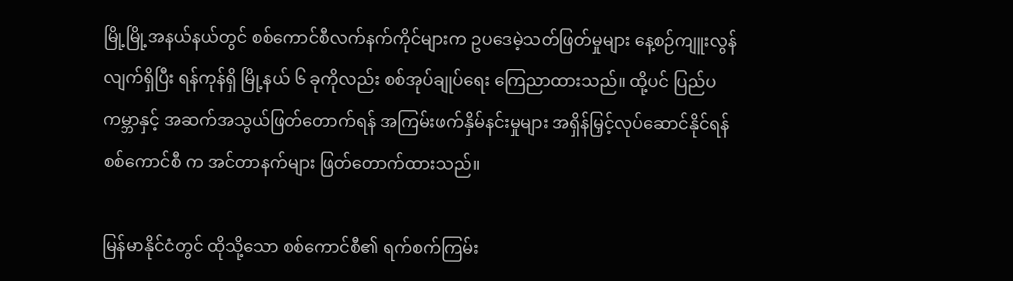မြို့မြို့အနယ်နယ်တွင် စစ်ကောင်စီလက်နက်ကိုင်များက ဥပဒေမဲ့သတ်ဖြတ်မှုများ နေ့စဉ်ကျူးလွန် လျက်ရှိပြီး ရန်ကုန်ရှိ မြို့နယ် ၆ ခုကိုလည်း စစ်အုပ်ချုပ်ရေး ကြေညာထားသည်။ ထို့ပင် ပြည်ပကမ္ဘာနှင့် အဆက်အသွယ်ဖြတ်တောက်ရန် အကြမ်းဖက်နှိမ်နင်းမှုများ အရှိန်မြှင့်လုပ်ဆောင်နိုင်ရန် စစ်ကောင်စီ က အင်တာနက်များ ဖြတ်တောက်ထားသည်။

မြန်မာနိုင်ငံတွင် ထိုသို့သော စစ်ကောင်စီ၏ ရက်စက်ကြမ်း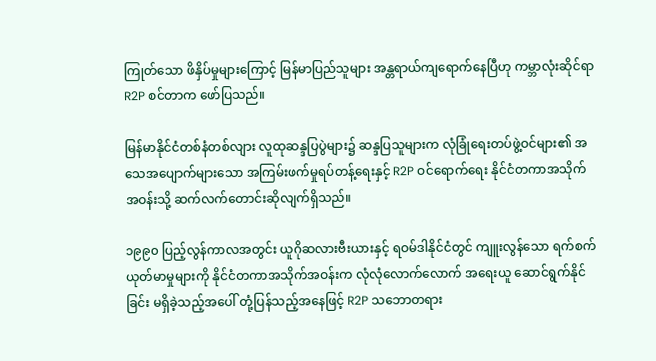ကြုတ်သော ဖိနှိပ်မှုများကြောင့် မြန်မာပြည်သူများ အန္တရာယ်ကျရောက်နေပြီဟု ကမ္ဘာလုံးဆိုင်ရာ R2P စင်တာက ဖော်ပြသည်။

မြန်မာနိုင်ငံတစ်နံတစ်လျား လူထုဆန္ဒပြပွဲများ၌ ဆန္ဒပြသူများက လုံခြုံရေးတပ်ဖွဲ့ဝင်များ၏ အသေအပျောက်များသော အကြမ်းဖက်မှုရပ်တန့်ရေးနှင့် R2P ဝင်ရောက်ရေး နိုင်ငံတကာအသိုက်အဝန်းသို့ ဆက်လက်တောင်းဆိုလျက်ရှိသည်။

၁၉၉၀ ပြည့်လွန်ကာလအတွင်း ယူဂိုဆလားဗီးယားနှင့် ရဝမ်ဒါနိုင်ငံတွင် ကျူးလွန်သော ရက်စက် ယုတ်မာမှုများကို နိုင်ငံတကာအသိုက်အဝန်းက လုံလုံလောက်လောက် အရေးယူ ဆောင်ရွက်နိုင်ခြင်း မရှိခဲ့သည့်အပေါ် တုံ့ပြန်သည့်အနေဖြင့် R2P သဘောတရား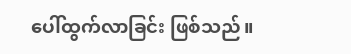ပေါ်ထွက်လာခြင်း ဖြစ်သည်။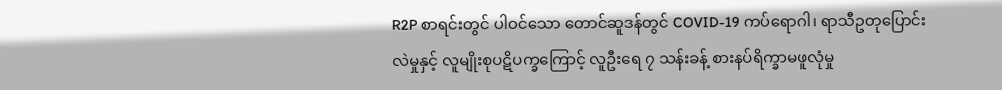R2P စာရင်းတွင် ပါဝင်သော တောင်ဆူဒန်တွင် COVID-19 ကပ်ရောဂါ၊ ရာသီဥတုပြောင်းလဲမှုနှင့် လူမျိုးစုပဋိပက္ခကြောင့် လူဦးရေ ၇ သန်းခန့် စားနပ်ရိက္ခာမဖူလုံမှု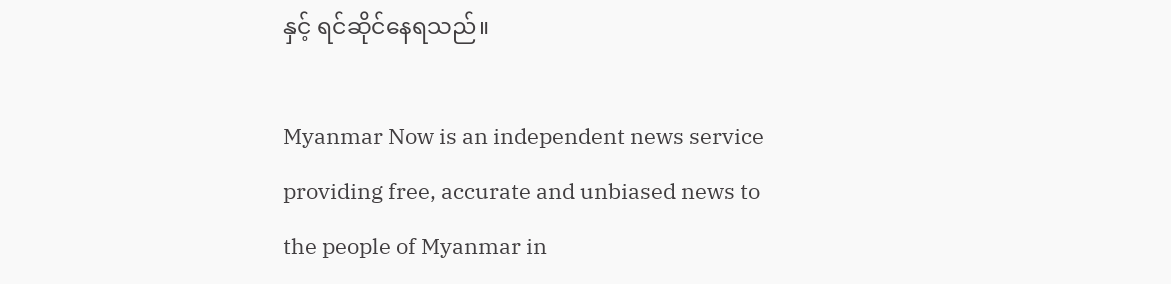နှင့် ရင်ဆိုင်နေရသည်။

Myanmar Now is an independent news service providing free, accurate and unbiased news to the people of Myanmar in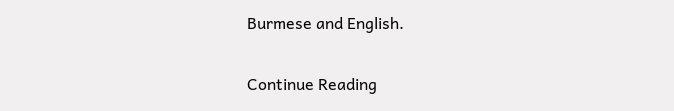Burmese and English.

Continue Reading